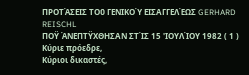ΠΡΟΤΆΣΕΙΣ ΤΟῦ ΓΕΝΙΚΟΎ ΕΙΣΑΓΓΕΛΈΩΣ GERHARD REISCHL
ΠΟΫ ΆΝΕΠΤΫΧΘΗΣΑΝ ΣΤΊΣ 15 'ΙΟΥΛΊΟΥ 1982 ( 1 )
Κύριε πρόεδρε,
Κύριοι δικαστές,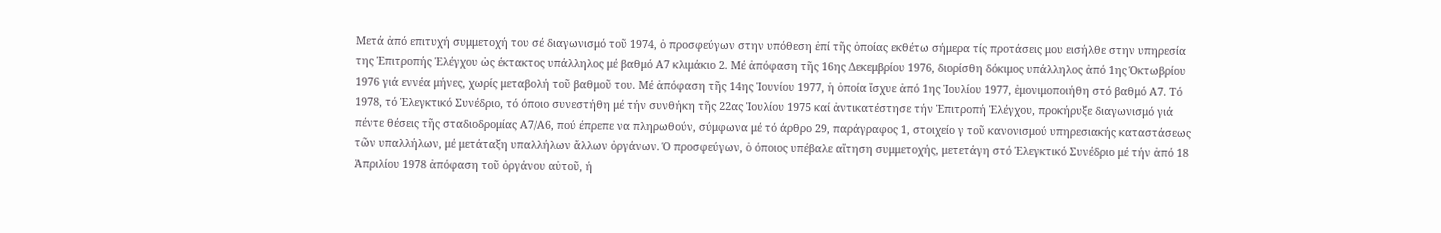Μετά ἀπό επιτυχή συμμετοχή του σέ διαγωνισμό τοῦ 1974, ὁ προσφεύγων στην υπόθεση ἐπί τῆς ὁποίας εκθέτω σήμερα τίς προτάσεις μου εισήλθε στην υπηρεσία της Ἐπιτροπής Ἐλέγχου ὡς έκτακτος υπάλληλος μέ βαθμό Α7 κλιμάκιο 2. Μέ ἀπόφαση τῆς 16ης Δεκεμβρίου 1976, διορίσθη δόκιμος υπάλληλος ἀπό 1ης Όκτωβρίου 1976 γιά εννέα μήνες, χωρίς μεταβολή τοῦ βαθμοῦ του. Μέ ἀπόφαση τῆς 14ης Ἰουνίου 1977, ἡ ὁποία ἴσχυε ἀπό 1ης Ἰουλίου 1977, ἐμονιμοποιήθη στό βαθμό Α7. Τό 1978, τό Ἐλεγκτικό Συνέδριο, τό όποιο συνεστήθη μέ τήν συνθήκη τῆς 22ας Ἰουλίου 1975 καί ἀντικατέστησε τήν Ἐπιτροπή Ἐλέγχου, προκήρυξε διαγωνισμό γιά πέντε θέσεις τῆς σταδιοδρομίας Α7/Α6, πού έπρεπε να πληρωθούν, σύμφωνα μέ τό άρθρο 29, παράγραφος 1, στοιχείο γ τοῦ κανονισμού υπηρεσιακής καταστάσεως τῶν υπαλλήλων, μέ μετάταξη υπαλλήλων ἄλλων ὀργάνων. Ό προσφεύγων, ὁ όποιος υπέβαλε αἴτηση συμμετοχής, μετετάγη στό Ἐλεγκτικό Συνέδριο μέ τήν ἀπό 18 Ἀπριλίου 1978 ἀπόφαση τοῦ ὀργάνου αὐτοῦ, ή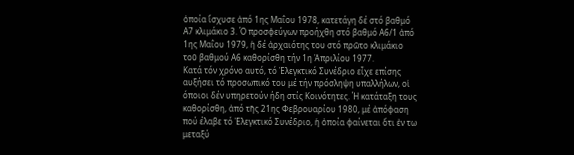ὁποία ἴσχυσε ἀπό 1ης Μαΐου 1978, κατετάγη δέ στό βαθμό Α7 κλιμάκιο 3. Ό προσφεύγων προήχθη στό βαθμό Α6/1 ἀπό 1ης Μαΐου 1979, ἡ δέ ἀρχαιότης του στό πρῶτο κλιμάκιο τοῦ βαθμού Α6 καθορίσθη τήν 1η Ἀπριλίου 1977.
Κατά τόν χρόνο αυτό, τό Ἐλεγκτικό Συνέδριο εἶχε επίσης αυξήσει τό προσωπικό του μέ τήν πρόσληψη υπαλλήλων, οἱ όποιοι δέν υπηρετούν ήδη στίς Κοινότητες. Ή κατάταξη τους καθορίσθη, ἀπό τῆς 21ης Φεβρουαρίου 1980, μέ ἀπόφαση πού έλαβε τό Ἐλεγκτικό Συνέδριο, ἡ ὁποία φαίνεται ὅτι ἐν τω μεταξύ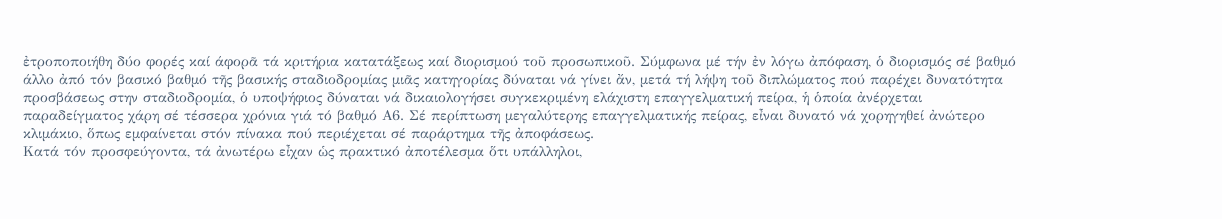ἐτροποποιήθη δύο φορές καί άφορᾶ τά κριτήρια κατατάξεως καί διορισμού τοῦ προσωπικοῦ. Σύμφωνα μέ τήν ἐν λόγω ἀπόφαση, ὁ διορισμός σέ βαθμό άλλο ἀπό τόν βασικό βαθμό τῆς βασικής σταδιοδρομίας μιᾶς κατηγορίας δύναται νά γίνει ἄν, μετά τή λήψη τοῦ διπλώματος πού παρέχει δυνατότητα προσβάσεως στην σταδιοδρομία, ὁ υποψήφιος δύναται νά δικαιολογήσει συγκεκριμένη ελάχιστη επαγγελματική πείρα, ἡ ὁποία ἀνέρχεται παραδείγματος χάρη σέ τέσσερα χρόνια γιά τό βαθμό Α6. Σέ περίπτωση μεγαλύτερης επαγγελματικής πείρας, εἶναι δυνατό νά χορηγηθεί ἀνώτερο κλιμάκιο, ὅπως εμφαίνεται στόν πίνακα πού περιέχεται σέ παράρτημα τῆς ἀποφάσεως.
Κατά τόν προσφεύγοντα, τά ἀνωτέρω εἶχαν ὡς πρακτικό ἀποτέλεσμα ὅτι υπάλληλοι,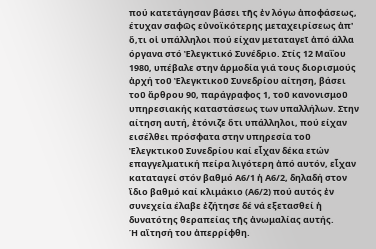πού κατετάγησαν βάσει τῆς ἐν λόγω ἀποφάσεως, έτυχαν σαφῶς εὐνοϊκότερης μεταχειρίσεως ἀπ' ὅ,τι οἱ υπάλληλοι πού είχαν μεταταγεῖ ἀπό άλλα όργανα στό Ἐλεγκτικό Συνέδριο. Στίς 12 Μαΐου 1980, υπέβαλε στην ἁρμοδία γιά τους διορισμούς ἀρχή τοῦ Ἐλεγκτικοῦ Συνεδρίου αίτηση, βάσει τοῦ ἄρθρου 90, παράγραφος 1, τοῦ κανονισμοῦ υπηρεσιακής καταστάσεως των υπαλλήλων. Στην αίτηση αυτή, ἐτόνιζε ὅτι υπάλληλοι, πού είχαν εισέλθει πρόσφατα στην υπηρεσία τοῦ Ἐλεγκτικοῦ Συνεδρίου καί εἶχαν δέκα ετών επαγγελματική πείρα λιγότερη ἀπό αυτόν, εἶχαν καταταγεί στόν βαθμό Α6/1 ἡ Α6/2, δηλαδή στον ἴδιο βαθμό καί κλιμάκιο (Α6/2) πού αυτός ἐν συνεχεία έλαβε ἐζήτησε δέ νά εξετασθεί ἡ δυνατότης θεραπείας τῆς ἀνωμαλίας αυτής.
Ή αἴτησή του ἀπερρίφθη.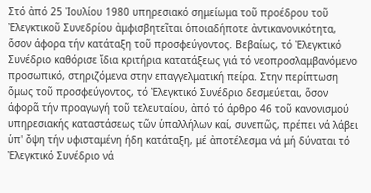Στό ἀπό 25 Ἰουλίου 1980 υπηρεσιακό σημείωμα τοῦ προέδρου τοῦ Ἐλεγκτικοῦ Συνεδρίου ἀμφισβητεῖται ὁποιαδήποτε ἀντικανονικότητα, ὅσον άφορα τήν κατάταξη τοῦ προσφεύγοντος. Βεβαίως, τό Ἐλεγκτικό Συνέδριο καθόρισε ἴδια κριτήρια κατατάξεως γιά τό νεοπροσλαμβανόμενο προσωπικό, στηριζόμενα στην επαγγελματική πείρα. Στην περίπτωση ὅμως τοῦ προσφεύγοντος, τό Ἐλεγκτικό Συνέδριο δεσμεύεται, ὅσον άφορᾶ τήν προαγωγή τοῦ τελευταίου, ἀπό τό άρθρο 46 τοῦ κανονισμού υπηρεσιακής καταστάσεως τῶν ὑπαλλήλων καί, συνεπῶς, πρέπει νά λάβει ὑπ' ὄψη τήν υφισταμένη ήδη κατάταξη, μέ ἀποτέλεσμα νά μή δύναται τό Ἐλεγκτικό Συνέδριο νά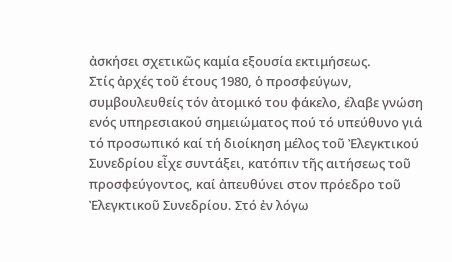ἀσκήσει σχετικῶς καμία εξουσία εκτιμήσεως.
Στίς ἀρχές τοῦ έτους 1980, ὁ προσφεύγων, συμβουλευθείς τόν ἀτομικό του φάκελο, έλαβε γνώση ενός υπηρεσιακού σημειώματος πού τό υπεύθυνο γιά τό προσωπικό καί τή διοίκηση μέλος τοῦ Ἐλεγκτικού Συνεδρίου εἶχε συντάξει, κατόπιν τῆς αιτήσεως τοῦ προσφεύγοντος, καί ἀπευθύνει στον πρόεδρο τοῦ Ἐλεγκτικοῦ Συνεδρίου. Στό ἐν λόγω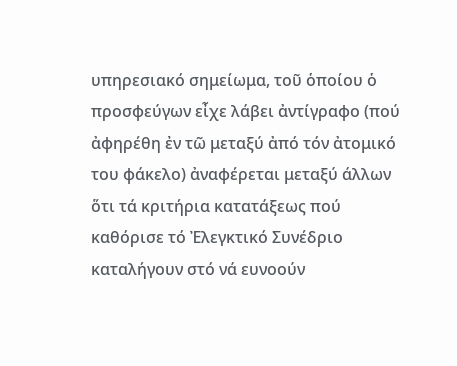υπηρεσιακό σημείωμα, τοῦ ὁποίου ὁ προσφεύγων εἶχε λάβει ἀντίγραφο (πού ἀφηρέθη ἐν τῶ μεταξύ ἀπό τόν ἀτομικό του φάκελο) ἀναφέρεται μεταξύ άλλων ὅτι τά κριτήρια κατατάξεως πού καθόρισε τό Ἐλεγκτικό Συνέδριο καταλήγουν στό νά ευνοούν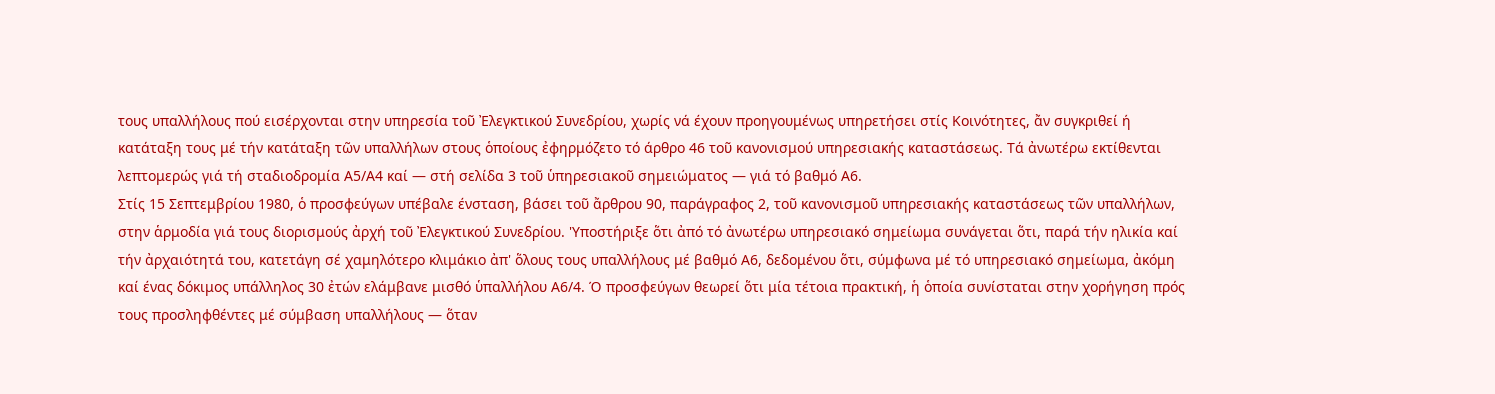τους υπαλλήλους πού εισέρχονται στην υπηρεσία τοῦ Ἐλεγκτικού Συνεδρίου, χωρίς νά έχουν προηγουμένως υπηρετήσει στίς Κοινότητες, ἄν συγκριθεί ή κατάταξη τους μέ τήν κατάταξη τῶν υπαλλήλων στους ὁποίους ἐφηρμόζετο τό άρθρο 46 τοῦ κανονισμού υπηρεσιακής καταστάσεως. Τά ἀνωτέρω εκτίθενται λεπτομερώς γιά τή σταδιοδρομία Α5/Α4 καί — στή σελίδα 3 τοῦ ὑπηρεσιακοῦ σημειώματος — γιά τό βαθμό Α6.
Στίς 15 Σεπτεμβρίου 1980, ὁ προσφεύγων υπέβαλε ένσταση, βάσει τοῦ ἄρθρου 90, παράγραφος 2, τοῦ κανονισμοῦ υπηρεσιακής καταστάσεως τῶν υπαλλήλων, στην ἁρμοδία γιά τους διορισμούς ἀρχή τοῦ Ἐλεγκτικού Συνεδρίου. 'Υποστήριξε ὅτι ἀπό τό ἀνωτέρω υπηρεσιακό σημείωμα συνάγεται ὅτι, παρά τήν ηλικία καί τήν ἀρχαιότητά του, κατετάγη σέ χαμηλότερο κλιμάκιο ἀπ' ὅλους τους υπαλλήλους μέ βαθμό Α6, δεδομένου ὅτι, σύμφωνα μέ τό υπηρεσιακό σημείωμα, ἀκόμη καί ένας δόκιμος υπάλληλος 30 ἐτών ελάμβανε μισθό ὑπαλλήλου Α6/4. Ό προσφεύγων θεωρεί ὅτι μία τέτοια πρακτική, ἡ ὁποία συνίσταται στην χορήγηση πρός τους προσληφθέντες μέ σύμβαση υπαλλήλους — ὅταν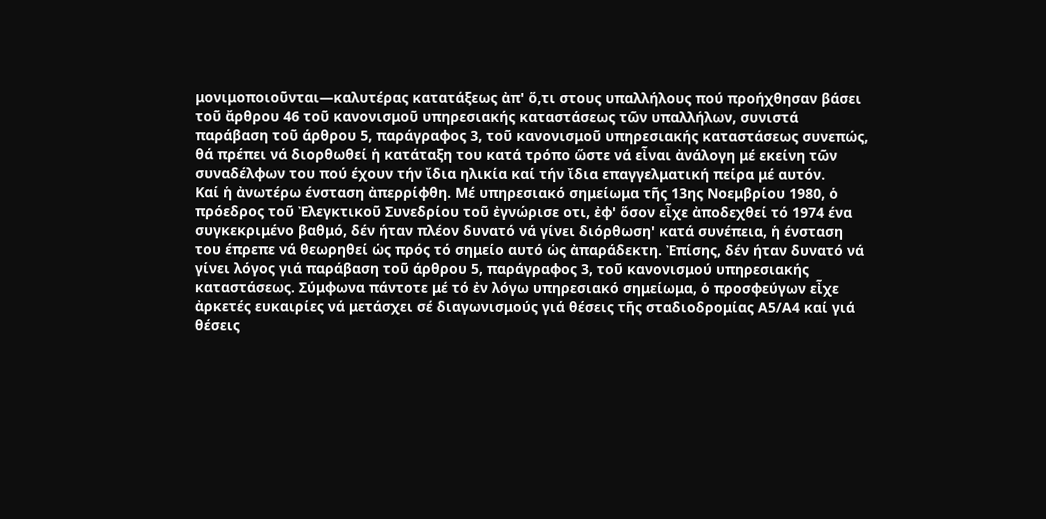μονιμοποιοῦνται—καλυτέρας κατατάξεως ἀπ' ὅ,τι στους υπαλλήλους πού προήχθησαν βάσει τοῦ ἄρθρου 46 τοῦ κανονισμοῦ υπηρεσιακής καταστάσεως τῶν υπαλλήλων, συνιστά παράβαση τοῦ άρθρου 5, παράγραφος 3, τοῦ κανονισμοῦ υπηρεσιακής καταστάσεως συνεπώς, θά πρέπει νά διορθωθεί ἡ κατάταξη του κατά τρόπο ὥστε νά εἶναι ἀνάλογη μέ εκείνη τῶν συναδέλφων του πού έχουν τήν ἴδια ηλικία καί τήν ἴδια επαγγελματική πείρα μέ αυτόν.
Καί ἡ ἀνωτέρω ένσταση ἀπερρίφθη. Μέ υπηρεσιακό σημείωμα τῆς 13ης Νοεμβρίου 1980, ὁ πρόεδρος τοῦ Ἐλεγκτικοῦ Συνεδρίου τοῦ ἐγνώρισε οτι, ἐφ' ὅσον εἶχε ἀποδεχθεί τό 1974 ένα συγκεκριμένο βαθμό, δέν ήταν πλέον δυνατό νά γίνει διόρθωση' κατά συνέπεια, ἡ ένσταση του έπρεπε νά θεωρηθεί ὡς πρός τό σημείο αυτό ὡς ἀπαράδεκτη. Ἐπίσης, δέν ήταν δυνατό νά γίνει λόγος γιά παράβαση τοῦ άρθρου 5, παράγραφος 3, τοῦ κανονισμού υπηρεσιακής καταστάσεως. Σύμφωνα πάντοτε μέ τό ἐν λόγω υπηρεσιακό σημείωμα, ὁ προσφεύγων εἶχε ἀρκετές ευκαιρίες νά μετάσχει σέ διαγωνισμούς γιά θέσεις τῆς σταδιοδρομίας Α5/Α4 καί γιά θέσεις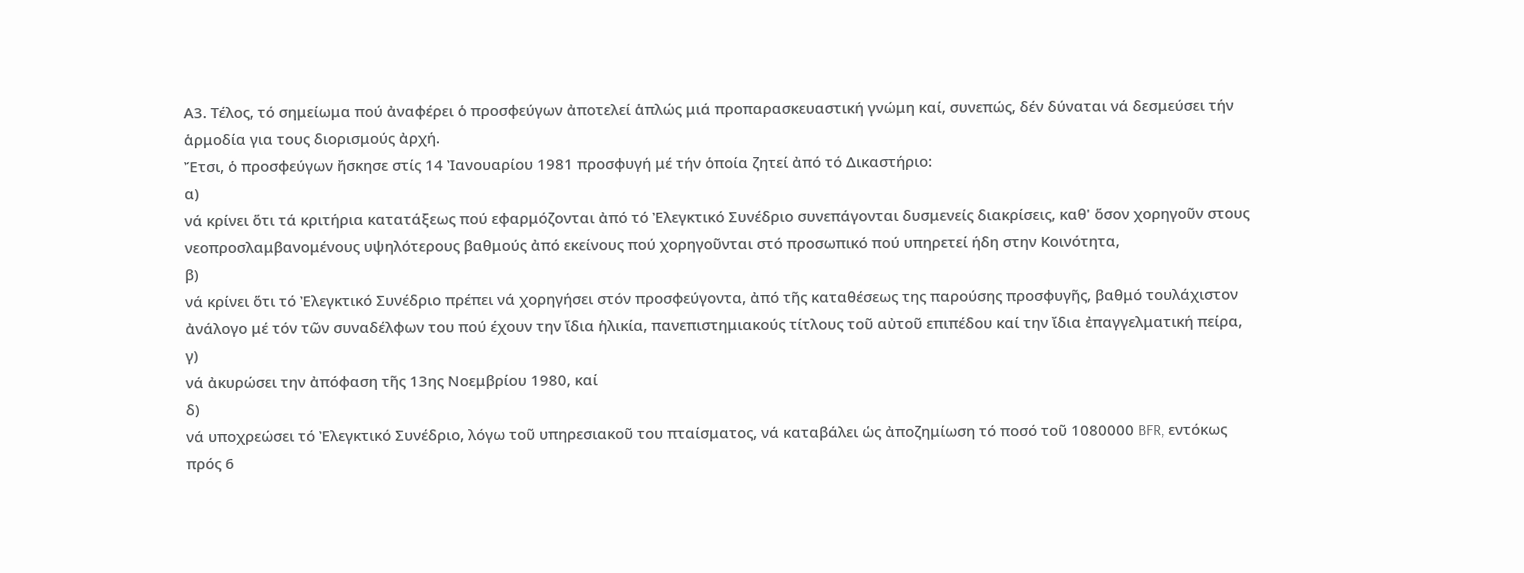Α3. Τέλος, τό σημείωμα πού ἀναφέρει ὁ προσφεύγων ἀποτελεί ἁπλώς μιά προπαρασκευαστική γνώμη καί, συνεπώς, δέν δύναται νά δεσμεύσει τήν ἁρμοδία για τους διορισμούς ἀρχή.
Ἔτσι, ὁ προσφεύγων ἤσκησε στίς 14 Ἰανουαρίου 1981 προσφυγή μέ τήν ὁποία ζητεί ἀπό τό Δικαστήριο:
α)
νά κρίνει ὅτι τά κριτήρια κατατάξεως πού εφαρμόζονται ἀπό τό Ἐλεγκτικό Συνέδριο συνεπάγονται δυσμενείς διακρίσεις, καθ' ὅσον χορηγοῦν στους νεοπροσλαμβανομένους υψηλότερους βαθμούς ἀπό εκείνους πού χορηγοῦνται στό προσωπικό πού υπηρετεί ήδη στην Κοινότητα,
β)
νά κρίνει ὅτι τό Ἐλεγκτικό Συνέδριο πρέπει νά χορηγήσει στόν προσφεύγοντα, ἀπό τῆς καταθέσεως της παρούσης προσφυγῆς, βαθμό τουλάχιστον ἀνάλογο μέ τόν τῶν συναδέλφων του πού έχουν την ἴδια ἡλικία, πανεπιστημιακούς τίτλους τοῦ αὐτοῦ επιπέδου καί την ἴδια ἐπαγγελματική πείρα,
γ)
νά ἀκυρώσει την ἀπόφαση τῆς 13ης Νοεμβρίου 1980, καί
δ)
νά υποχρεώσει τό Ἐλεγκτικό Συνέδριο, λόγω τοῦ υπηρεσιακοῦ του πταίσματος, νά καταβάλει ὡς ἀποζημίωση τό ποσό τοῦ 1080000 BFR, εντόκως πρός 6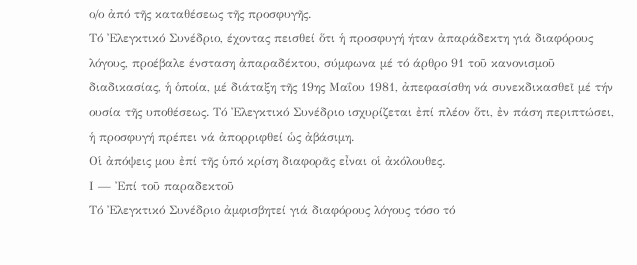ο/ο ἀπό τῆς καταθέσεως τῆς προσφυγῆς.
Τό Ἐλεγκτικό Συνέδριο, έχοντας πεισθεί ὅτι ἡ προσφυγή ήταν ἀπαράδεκτη γιά διαφόρους λόγους, προέβαλε ένσταση ἀπαραδέκτου, σύμφωνα μέ τό άρθρο 91 τοῦ κανονισμοῦ διαδικασίας, ἡ ὁποία, μέ διάταξη τῆς 19ης Μαΐου 1981, ἀπεφασίσθη νά συνεκδικασθεῖ μέ τήν ουσία τῆς υποθέσεως. Τό Ἐλεγκτικό Συνέδριο ισχυρίζεται ἐπί πλέον ὅτι, ἐν πάση περιπτώσει, ἡ προσφυγή πρέπει νά ἀπορριφθεί ὡς ἀβάσιμη.
Οἱ ἀπόψεις μου ἐπί τῆς ὑπό κρίση διαφορᾶς εἶναι οἱ ἀκόλουθες.
Ι — Ἐπί τοῦ παραδεκτοῦ
Τό Ἐλεγκτικό Συνέδριο ἀμφισβητεί γιά διαφόρους λόγους τόσο τό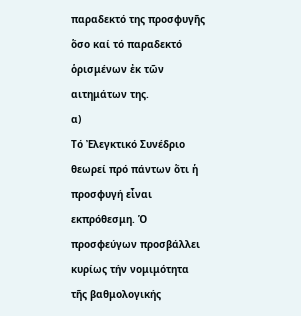παραδεκτό της προσφυγῆς ὅσο καί τό παραδεκτό ὁρισμένων ἐκ τῶν αιτημάτων της.
α)
Τό Ἐλεγκτικό Συνέδριο θεωρεί πρό πάντων ὅτι ἡ προσφυγή εἶναι εκπρόθεσμη. Ὁ προσφεύγων προσβάλλει κυρίως τήν νομιμότητα τῆς βαθμολογικής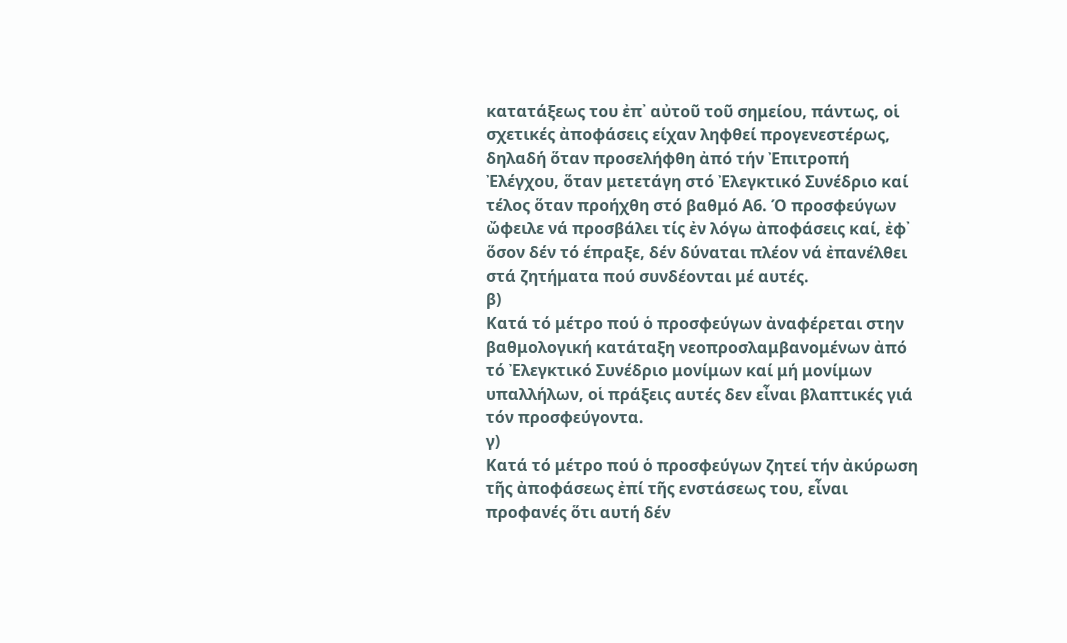κατατάξεως του ἐπ᾿ αὐτοῦ τοῦ σημείου, πάντως, οἱ σχετικές ἀποφάσεις είχαν ληφθεί προγενεστέρως, δηλαδή ὅταν προσελήφθη ἀπό τήν Ἐπιτροπή Ἐλέγχου, ὅταν μετετάγη στό Ἐλεγκτικό Συνέδριο καί τέλος ὅταν προήχθη στό βαθμό Α6. Ό προσφεύγων ὤφειλε νά προσβάλει τίς ἐν λόγω ἀποφάσεις καί, ἐφ᾿ ὅσον δέν τό έπραξε, δέν δύναται πλέον νά ἐπανέλθει στά ζητήματα πού συνδέονται μέ αυτές.
β)
Κατά τό μέτρο πού ὁ προσφεύγων ἀναφέρεται στην βαθμολογική κατάταξη νεοπροσλαμβανομένων ἀπό τό Ἐλεγκτικό Συνέδριο μονίμων καί μή μονίμων υπαλλήλων, οἱ πράξεις αυτές δεν εἶναι βλαπτικές γιά τόν προσφεύγοντα.
γ)
Κατά τό μέτρο πού ὁ προσφεύγων ζητεί τήν ἀκύρωση τῆς ἀποφάσεως ἐπί τῆς ενστάσεως του, εἶναι προφανές ὅτι αυτή δέν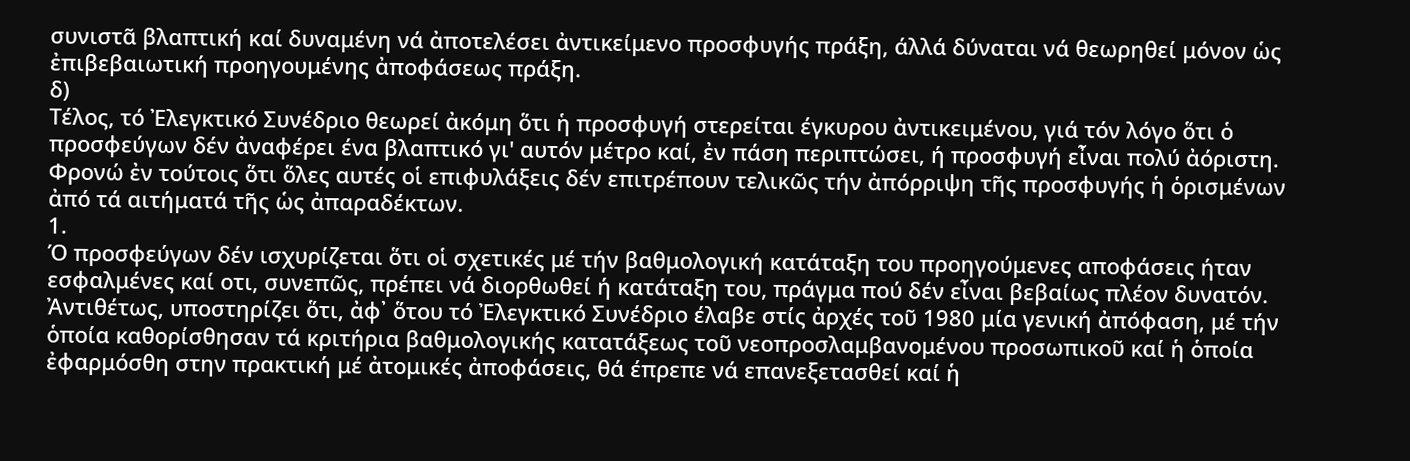συνιστᾶ βλαπτική καί δυναμένη νά ἀποτελέσει ἀντικείμενο προσφυγής πράξη, άλλά δύναται νά θεωρηθεί μόνον ὡς ἐπιβεβαιωτική προηγουμένης ἀποφάσεως πράξη.
δ)
Τέλος, τό Ἐλεγκτικό Συνέδριο θεωρεί ἀκόμη ὅτι ἡ προσφυγή στερείται έγκυρου ἀντικειμένου, γιά τόν λόγο ὅτι ὁ προσφεύγων δέν ἀναφέρει ένα βλαπτικό γι' αυτόν μέτρο καί, ἐν πάση περιπτώσει, ή προσφυγή εἶναι πολύ ἀόριστη.
Φρονώ ἐν τούτοις ὅτι ὅλες αυτές οἱ επιφυλάξεις δέν επιτρέπουν τελικῶς τήν ἀπόρριψη τῆς προσφυγής ἡ ὁρισμένων ἀπό τά αιτήματά τῆς ὡς ἀπαραδέκτων.
1.
Ό προσφεύγων δέν ισχυρίζεται ὅτι οἱ σχετικές μέ τήν βαθμολογική κατάταξη του προηγούμενες αποφάσεις ήταν εσφαλμένες καί οτι, συνεπῶς, πρέπει νά διορθωθεί ή κατάταξη του, πράγμα πού δέν εἶναι βεβαίως πλέον δυνατόν. Ἀντιθέτως, υποστηρίζει ὅτι, ἀφ᾿ ὅτου τό Ἐλεγκτικό Συνέδριο έλαβε στίς ἀρχές τοῦ 1980 μία γενική ἀπόφαση, μέ τήν ὁποία καθορίσθησαν τά κριτήρια βαθμολογικής κατατάξεως τοῦ νεοπροσλαμβανομένου προσωπικοῦ καί ἡ ὁποία ἐφαρμόσθη στην πρακτική μέ ἀτομικές ἀποφάσεις, θά έπρεπε νά επανεξετασθεί καί ἡ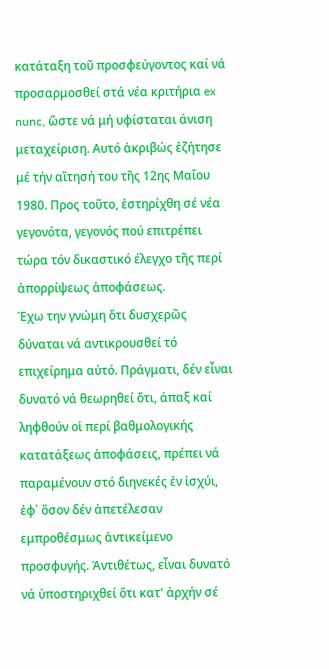κατάταξη τοῦ προσφεύγοντος καί νά προσαρμοσθεί στά νέα κριτήρια ex nunc, ὥστε νά μή υφίσταται άνιση μεταχείριση. Αυτό ἀκριβώς ἐζήτησε μέ τήν αἴτησή του τῆς 12ης Μαΐου 1980. Προς τοῦτο, ἐστηρίχθη σέ νέα γεγονότα, γεγονός πού επιτρέπει τώρα τόν δικαστικό έλεγχο τῆς περί ἀπορρίψεως ἀποφάσεως.
Έχω την γνώμη ὅτι δυσχερῶς δύναται νά αντικρουσθεί τό επιχείρημα αὐτό. Πράγματι, δέν εἶναι δυνατό νά θεωρηθεί ὅτι, άπαξ καί ληφθούν οἱ περί βαθμολογικής κατατάξεως ἀποφάσεις, πρέπει νά παραμένουν στό διηνεκές ἐν ἰσχύι, ἐφ᾿ ὅσον δέν ἀπετέλεσαν εμπροθέσμως ἀντικείμενο προσφυγής. Ἀντιθέτως, εἶναι δυνατό νά ὑποστηριχθεί ὅτι κατ' ἀρχήν σέ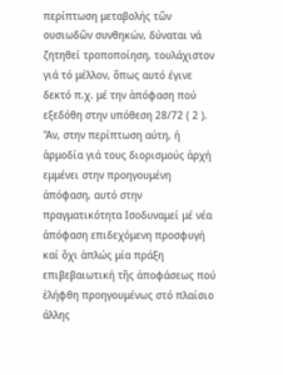περίπτωση μεταβολής τῶν ουσιωδῶν συνθηκών, δύναται νά ζητηθεί τροποποίηση, τουλάχιστον γιά τό μέλλον, ὅπως αυτό έγινε δεκτό π.χ. μέ την ἀπόφαση πού εξεδόθη στην υπόθεση 28/72 ( 2 ). 'Ἀν, στην περίπτωση αύτη, ή ἁρμοδία γιά τους διορισμούς ἀρχή εμμένει στην προηγουμένη ἀπόφαση, αυτό στην πραγματικότητα Ισοδυναμεί μέ νέα ἀπόφαση επιδεχόμενη προσφυγή καί ὄχι ἁπλώς μία πράξη επιβεβαιωτική τῆς ἀποφάσεως πού ἐλήφθη προηγουμένως στό πλαίσιο άλλης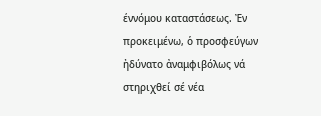έννόμου καταστάσεως. Ἐν προκειμένω, ὁ προσφεύγων ἠδύνατο ἀναμφιβόλως νά στηριχθεί σέ νέα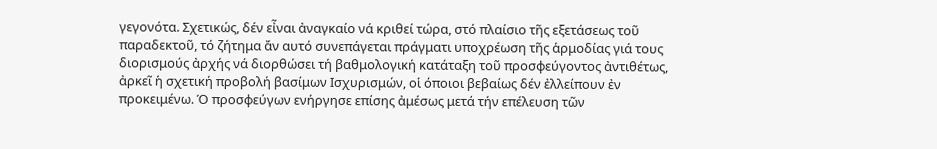γεγονότα. Σχετικώς, δέν εἶναι ἀναγκαίο νά κριθεί τώρα, στό πλαίσιο τῆς εξετάσεως τοῦ παραδεκτοῦ, τό ζήτημα ἄν αυτό συνεπάγεται πράγματι υποχρέωση τῆς ἁρμοδίας γιά τους διορισμούς ἀρχής νά διορθώσει τή βαθμολογική κατάταξη τοῦ προσφεύγοντος ἀντιθέτως, ἀρκεῖ ἡ σχετική προβολή βασίμων Ισχυρισμών, οἱ όποιοι βεβαίως δέν ἐλλείπουν ἐν προκειμένω. Ό προσφεύγων ενήργησε επίσης ἀμέσως μετά τήν επέλευση τῶν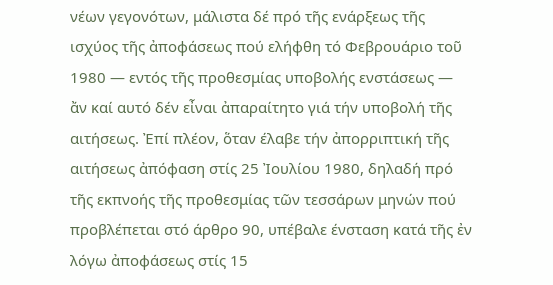νέων γεγονότων, μάλιστα δέ πρό τῆς ενάρξεως τῆς ισχύος τῆς ἀποφάσεως πού ελήφθη τό Φεβρουάριο τοῦ 1980 — εντός τῆς προθεσμίας υποβολής ενστάσεως — ἄν καί αυτό δέν εἶναι ἀπαραίτητο γιά τήν υποβολή τῆς αιτήσεως. Ἐπί πλέον, ὅταν έλαβε τήν ἀπορριπτική τῆς αιτήσεως ἀπόφαση στίς 25 Ἰουλίου 1980, δηλαδή πρό τῆς εκπνοής τῆς προθεσμίας τῶν τεσσάρων μηνών πού προβλέπεται στό άρθρο 90, υπέβαλε ένσταση κατά τῆς ἐν λόγω ἀποφάσεως στίς 15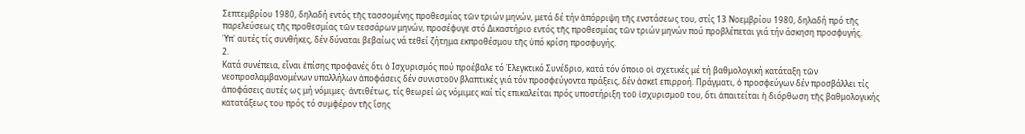Σεπτεμβρίου 1980, δηλαδή εντός τῆς τασσομένης προθεσμίας τῶν τριών μηνών, μετά δέ τήν ἀπόρριψη τῆς ενστάσεως του, στίς 13 Νοεμβρίου 1980, δηλαδή πρό τῆς παρελεύσεως τῆς προθεσμίας τῶν τεσσάρων μηνών, προσέφυγε στό Δικαστήριο εντός τῆς προθεσμίας τῶν τριών μηνών πού προβλέπεται γιά τήν άσκηση προσφυγής.
Ὑπ᾿ αυτές τίς συνθήκες, δέν δύναται βεβαίως νά τεθεί ζήτημα εκπροθέσμου τῆς ὑπό κρίση προσφυγής.
2.
Κατά συνέπεια, εἶναι ἐπίσης προφανές ὅτι ὁ Ισχυρισμός πού προέβαλε τό Ἐλεγκτικό Συνέδριο, κατά τόν όποιο οἱ σχετικές μέ τή βαθμολογική κατάταξη τῶν νεοπροσλαμβανομένων υπαλλήλων ἀποφάσεις δέν συνιστοῦν βλαπτικές γιά τόν προσφεύγοντα πράξεις, δέν ἀσκεῖ επιρροή. Πράγματι, ὁ προσφεύγων δέν προσβάλλει τίς ἀποφάσεις αυτές ως μή νόμιμες· ἀντιθέτως, τίς θεωρεί ὡς νόμιμες καί τίς επικαλείται πρός υποστήριξη τοῦ ἰσχυρισμοῦ του, ὅτι ἀπαιτείται ἡ διόρθωση τῆς βαθμολογικής κατατάξεως του πρός τό συμφέρον τῆς ἴσης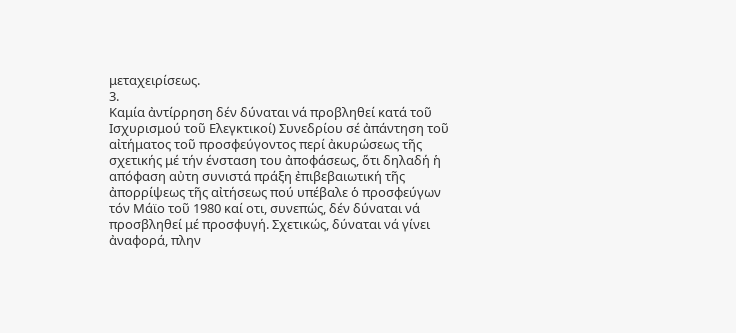μεταχειρίσεως.
3.
Καμία ἀντίρρηση δέν δύναται νά προβληθεί κατά τοῦ Ισχυρισμού τοῦ Ελεγκτικοί) Συνεδρίου σέ ἀπάντηση τοῦ αἰτήματος τοῦ προσφεύγοντος περί ἀκυρώσεως τῆς σχετικής μέ τήν ένσταση του ἀποφάσεως, ὅτι δηλαδή ἡ απόφαση αὐτη συνιστά πράξη ἐπιβεβαιωτική τῆς ἀπορρίψεως τῆς αἰτήσεως πού υπέβαλε ὁ προσφεύγων τόν Μάϊο τοῦ 1980 καί οτι, συνεπώς, δέν δύναται νά προσβληθεί μέ προσφυγή. Σχετικώς, δύναται νά γίνει ἀναφορά, πλην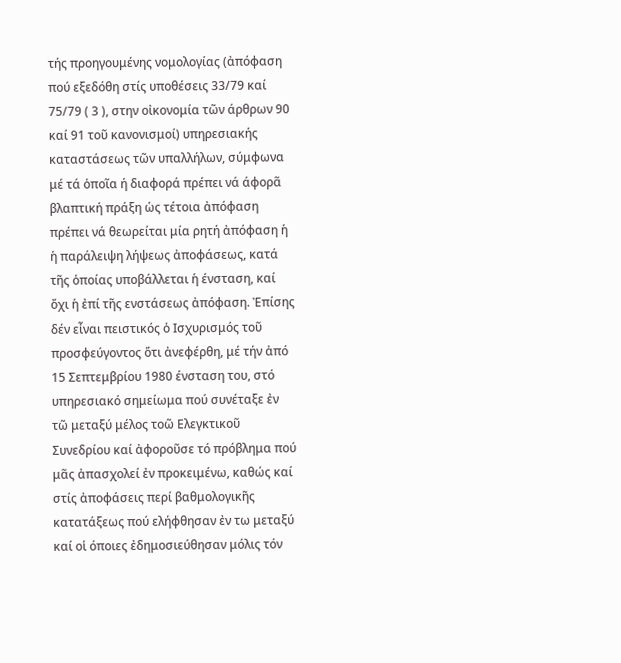τής προηγουμένης νομολογίας (ἀπόφαση πού εξεδόθη στίς υποθέσεις 33/79 καί 75/79 ( 3 ), στην οἰκονομία τῶν άρθρων 90 καί 91 τοῦ κανονισμοί) υπηρεσιακής καταστάσεως τῶν υπαλλήλων, σύμφωνα μέ τά ὁποῖα ή διαφορά πρέπει νά άφορᾶ βλαπτική πράξη ὡς τέτοια ἀπόφαση πρέπει νά θεωρείται μία ρητή ἀπόφαση ἡ ἡ παράλειψη λήψεως ἀποφάσεως, κατά τῆς ὁποίας υποβάλλεται ἡ ένσταση, καί ὄχι ἡ ἐπί τῆς ενστάσεως ἀπόφαση. Ἐπίσης δέν εἶναι πειστικός ὁ Ισχυρισμός τοῦ προσφεύγοντος ὅτι ἀνεφέρθη, μέ τήν ἀπό 15 Σεπτεμβρίου 1980 ένσταση του, στό υπηρεσιακό σημείωμα πού συνέταξε ἐν τῶ μεταξύ μέλος τοῶ Ελεγκτικοῦ Συνεδρίου καί ἀφοροῦσε τό πρόβλημα πού μᾶς ἀπασχολεί ἐν προκειμένω, καθώς καί στίς ἀποφάσεις περί βαθμολογικῆς κατατάξεως πού ελήφθησαν ἐν τω μεταξύ καί οἱ όποιες ἐδημοσιεύθησαν μόλις τόν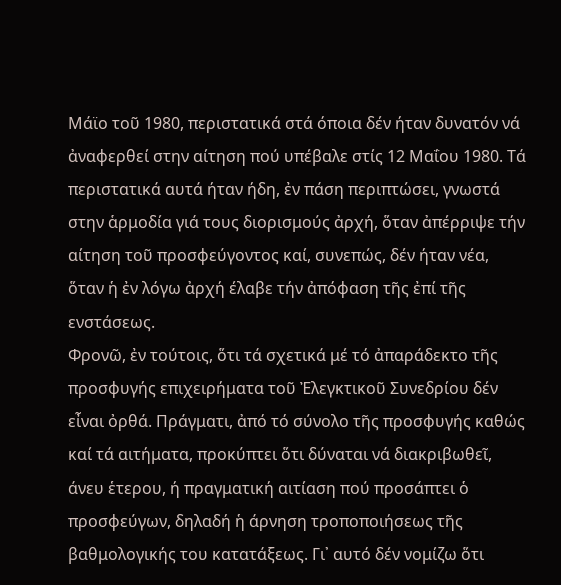Μάϊο τοῦ 1980, περιστατικά στά όποια δέν ήταν δυνατόν νά ἀναφερθεί στην αίτηση πού υπέβαλε στίς 12 Μαΐου 1980. Τά περιστατικά αυτά ήταν ήδη, ἐν πάση περιπτώσει, γνωστά στην ἁρμοδία γιά τους διορισμούς ἀρχή, ὅταν ἀπέρριψε τήν αίτηση τοῦ προσφεύγοντος καί, συνεπώς, δέν ήταν νέα, ὅταν ἡ ἐν λόγω ἀρχή έλαβε τήν ἀπόφαση τῆς ἐπί τῆς ενστάσεως.
Φρονῶ, ἐν τούτοις, ὅτι τά σχετικά μέ τό ἀπαράδεκτο τῆς προσφυγής επιχειρήματα τοῦ Ἐλεγκτικοῦ Συνεδρίου δέν εἶναι ὀρθά. Πράγματι, ἀπό τό σύνολο τῆς προσφυγής καθώς καί τά αιτήματα, προκύπτει ὅτι δύναται νά διακριβωθεῖ, άνευ ἑτερου, ή πραγματική αιτίαση πού προσάπτει ὁ προσφεύγων, δηλαδή ἡ άρνηση τροποποιήσεως τῆς βαθμολογικής του κατατάξεως. Γι᾽ αυτό δέν νομίζω ὅτι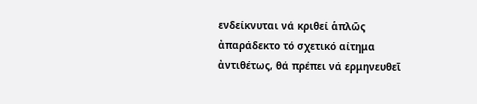ενδείκνυται νά κριθεί ἁπλῶς ἀπαράδεκτο τό σχετικό αίτημα ἀντιθέτως, θά πρέπει νά ερμηνευθεῖ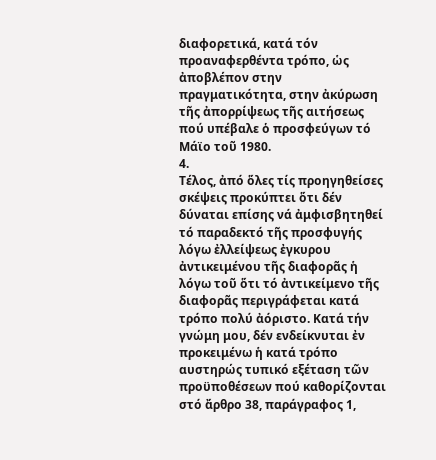διαφορετικά, κατά τόν προαναφερθέντα τρόπο, ὡς ἀποβλέπον στην πραγματικότητα, στην ἀκύρωση τῆς ἀπορρίψεως τῆς αιτήσεως πού υπέβαλε ὁ προσφεύγων τό Μάϊο τοῦ 1980.
4.
Τέλος, ἀπό ὅλες τίς προηγηθείσες σκέψεις προκύπτει ὅτι δέν δύναται επίσης νά ἀμφισβητηθεί τό παραδεκτό τῆς προσφυγής λόγω ἐλλείψεως ἐγκυρου ἀντικειμένου τῆς διαφορᾶς ἡ λόγω τοῦ ὅτι τό ἀντικείμενο τῆς διαφορᾶς περιγράφεται κατά τρόπο πολύ ἀόριστο. Κατά τήν γνώμη μου, δέν ενδείκνυται ἐν προκειμένω ἡ κατά τρόπο αυστηρώς τυπικό εξέταση τῶν προϋποθέσεων πού καθορίζονται στό ἄρθρο 38, παράγραφος 1,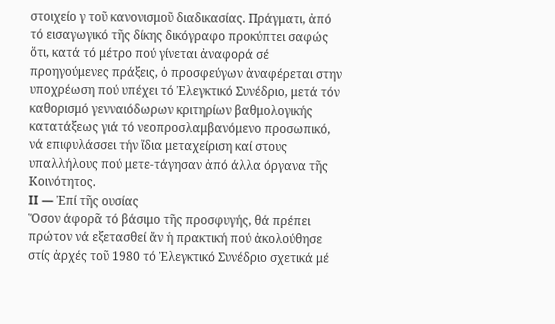στοιχείο γ τοῦ κανονισμοῦ διαδικασίας. Πράγματι, ἀπό τό εισαγωγικό τῆς δίκης δικόγραφο προκύπτει σαφώς ὅτι, κατά τό μέτρο πού γίνεται ἀναφορά σέ προηγούμενες πράξεις, ὁ προσφεύγων ἀναφέρεται στην υποχρέωση πού υπέχει τό Ἐλεγκτικό Συνέδριο, μετά τόν καθορισμό γενναιόδωρων κριτηρίων βαθμολογικής κατατάξεως γιά τό νεοπροσλαμβανόμενο προσωπικό, νά επιφυλάσσει τήν ἴδια μεταχείριση καί στους υπαλλήλους πού μετε-τάγησαν ἀπό άλλα όργανα τῆς Κοινότητος.
II — Ἐπί τῆς ουσίας
Ὅσον άφορᾶ τό βάσιμο τῆς προσφυγής, θά πρέπει πρώτον νά εξετασθεί ἄν ἡ πρακτική πού ἀκολούθησε στίς ἀρχές τοῦ 1980 τό Ἐλεγκτικό Συνέδριο σχετικά μέ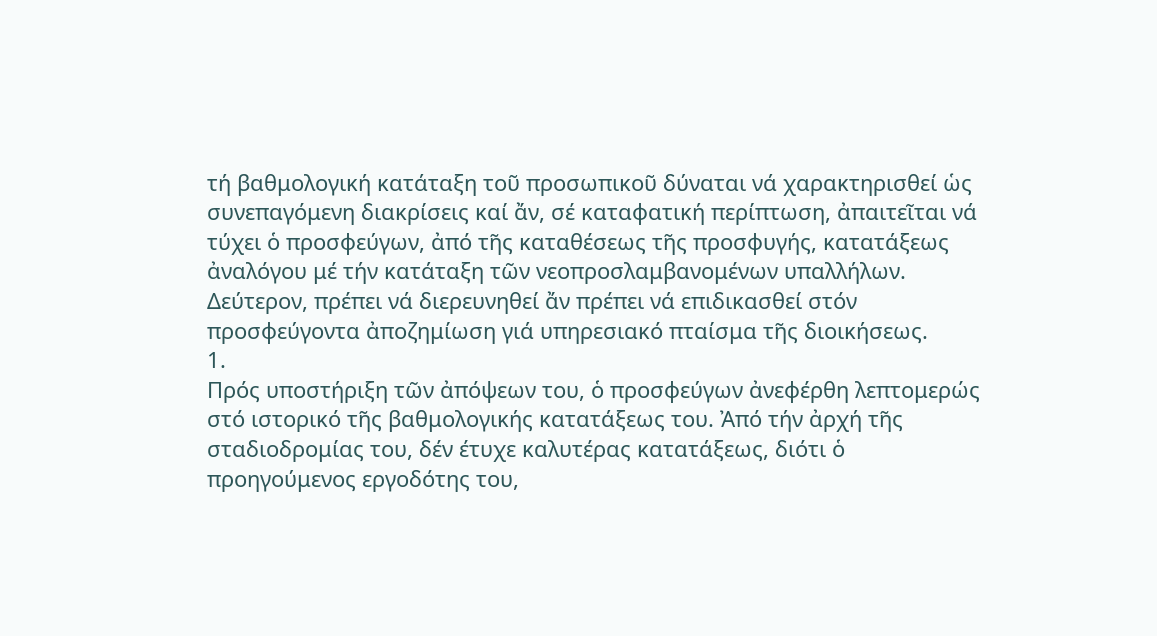τή βαθμολογική κατάταξη τοῦ προσωπικοῦ δύναται νά χαρακτηρισθεί ὡς συνεπαγόμενη διακρίσεις καί ἄν, σέ καταφατική περίπτωση, ἀπαιτεῖται νά τύχει ὁ προσφεύγων, ἀπό τῆς καταθέσεως τῆς προσφυγής, κατατάξεως ἀναλόγου μέ τήν κατάταξη τῶν νεοπροσλαμβανομένων υπαλλήλων. Δεύτερον, πρέπει νά διερευνηθεί ἄν πρέπει νά επιδικασθεί στόν προσφεύγοντα ἀποζημίωση γιά υπηρεσιακό πταίσμα τῆς διοικήσεως.
1.
Πρός υποστήριξη τῶν ἀπόψεων του, ὁ προσφεύγων ἀνεφέρθη λεπτομερώς στό ιστορικό τῆς βαθμολογικής κατατάξεως του. Ἀπό τήν ἀρχή τῆς σταδιοδρομίας του, δέν έτυχε καλυτέρας κατατάξεως, διότι ὁ προηγούμενος εργοδότης του,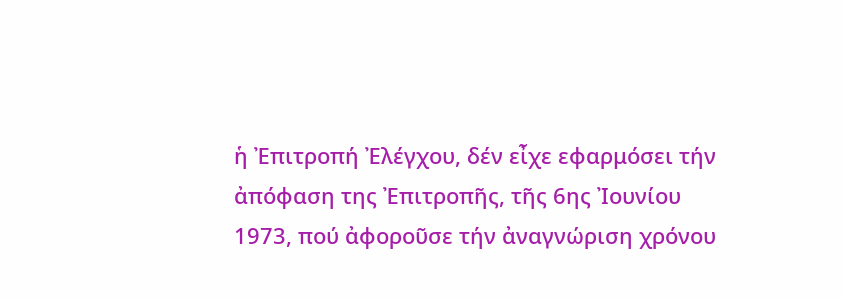ἡ Ἐπιτροπή Ἐλέγχου, δέν εἶχε εφαρμόσει τήν ἀπόφαση της Ἐπιτροπῆς, τῆς 6ης Ἰουνίου 1973, πού ἀφοροῦσε τήν ἀναγνώριση χρόνου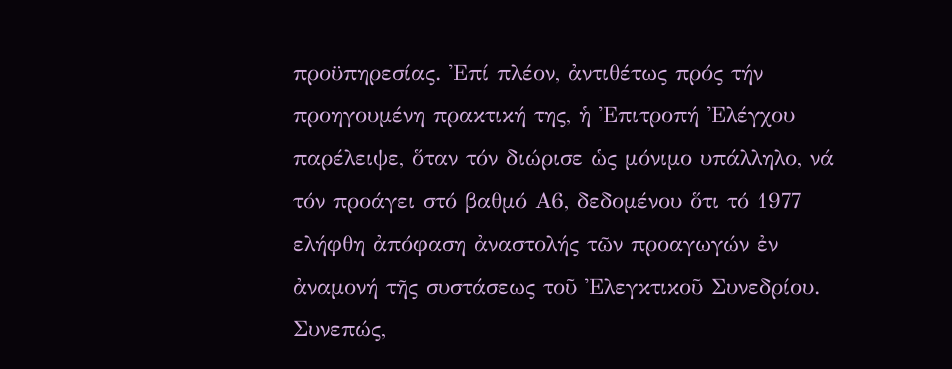προϋπηρεσίας. Ἐπί πλέον, ἀντιθέτως πρός τήν προηγουμένη πρακτική της, ἡ Ἐπιτροπή Ἐλέγχου παρέλειψε, ὅταν τόν διώρισε ὡς μόνιμο υπάλληλο, νά τόν προάγει στό βαθμό Α6, δεδομένου ὅτι τό 1977 ελήφθη ἀπόφαση ἀναστολής τῶν προαγωγών ἐν ἀναμονή τῆς συστάσεως τοῦ Ἐλεγκτικοῦ Συνεδρίου. Συνεπώς,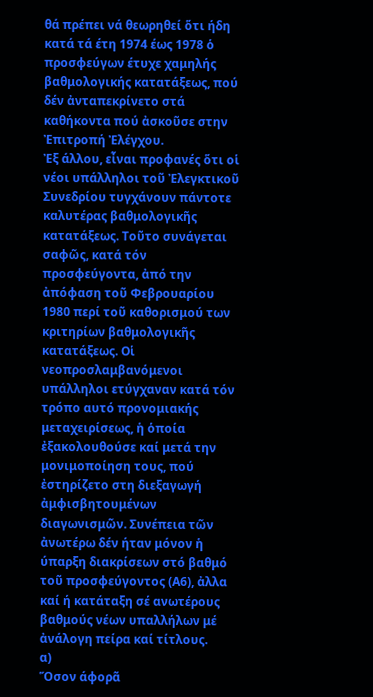θά πρέπει νά θεωρηθεί ὅτι ήδη κατά τά έτη 1974 έως 1978 ὁ προσφεύγων έτυχε χαμηλής βαθμολογικής κατατάξεως, πού δέν ἀνταπεκρίνετο στά καθήκοντα πού ἀσκοῦσε στην Ἐπιτροπή Ἐλέγχου.
Ἐξ άλλου, εἶναι προφανές ὅτι οἱ νέοι υπάλληλοι τοῦ Ἐλεγκτικοῦ Συνεδρίου τυγχάνουν πάντοτε καλυτέρας βαθμολογικῆς κατατάξεως. Τοῦτο συνάγεται σαφῶς, κατά τόν προσφεύγοντα, ἀπό την ἀπόφαση τοῦ Φεβρουαρίου 1980 περί τοῦ καθορισμού των κριτηρίων βαθμολογικῆς κατατάξεως. Οἱ νεοπροσλαμβανόμενοι υπάλληλοι ετύγχαναν κατά τόν τρόπο αυτό προνομιακής μεταχειρίσεως, ἡ ὁποία ἐξακολουθούσε καί μετά την μονιμοποίηση τους, πού ἐστηρίζετο στη διεξαγωγή ἀμφισβητουμένων διαγωνισμῶν. Συνέπεια τῶν ἀνωτέρω δέν ήταν μόνον ἡ ύπαρξη διακρίσεων στό βαθμό τοῦ προσφεύγοντος (Α6), ἀλλα καί ή κατάταξη σέ ανωτέρους βαθμούς νέων υπαλλήλων μέ ἀνάλογη πείρα καί τίτλους.
α)
Ὅσον άφορᾶ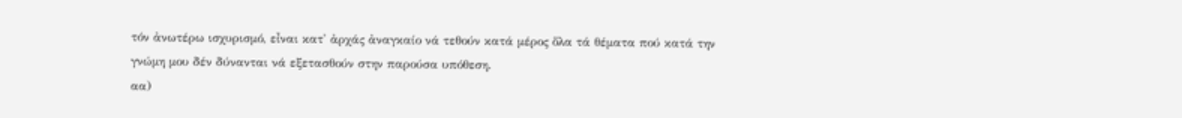τόν ἀνωτέρω ισχυρισμό, εἶναι κατ' ἀρχάς ἀναγκαίο νά τεθούν κατά μέρος ὅλα τά θέματα πού κατά την γνώμη μου δέν δύνανται νά εξετασθούν στην παρούσα υπόθεση.
αα)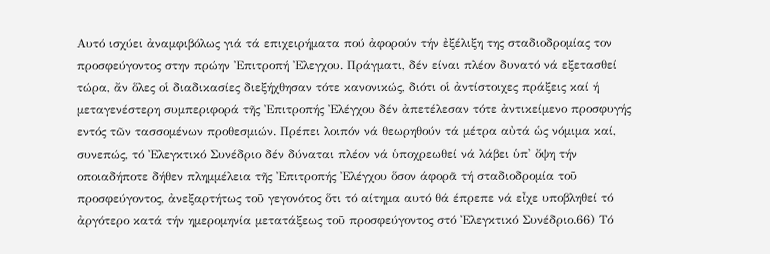Αυτό ισχύει ἀναμφιβόλως γιά τά επιχειρήματα πού ἀφορούν τήν ἐξέλιξη της σταδιοδρομίας τον προσφεύγοντος στην πρώην Ἐπιτροπή Ἐλεγχου. Πράγματι, δέν είναι πλέον δυνατό νά εξετασθεί τώρα, ἄν ὅλες οἱ διαδικασίες διεξήχθησαν τότε κανονικώς, διότι οἱ ἀντίστοιχες πράξεις καί ή μεταγενέστερη συμπεριφορά τῆς Ἐπιτροπής Ἐλέγχου δέν ἀπετέλεσαν τότε ἀντικείμενο προσφυγής εντός τῶν τασσομένων προθεσμιών. Πρέπει λοιπόν νά θεωρηθούν τά μέτρα αὐτά ὡς νόμιμα καί, συνεπώς, τό Ἐλεγκτικό Συνέδριο δέν δύναται πλέον νά ὑποχρεωθεί νά λάβει ὑπ' ὄψη τήν οποιαδήποτε δήθεν πλημμέλεια τῆς Ἐπιτροπής Ἐλέγχου ὅσον άφορᾶ τή σταδιοδρομία τοῦ προσφεύγοντος, ἀνεξαρτήτως τοῦ γεγονότος ὅτι τό αίτημα αυτό θά έπρεπε νά εἶχε υποβληθεί τό ἀργότερο κατά τήν ημερομηνία μετατάξεως τοῦ προσφεύγοντος στό Ἐλεγκτικό Συνέδριο.66) Τό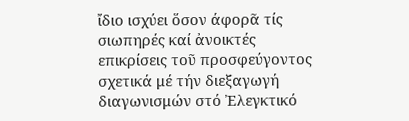ἴδιο ισχύει ὅσον άφορᾶ τίς σιωπηρές καί ἀνοικτές επικρίσεις τοῦ προσφεύγοντος σχετικά μέ τήν διεξαγωγή διαγωνισμών στό Ἐλεγκτικό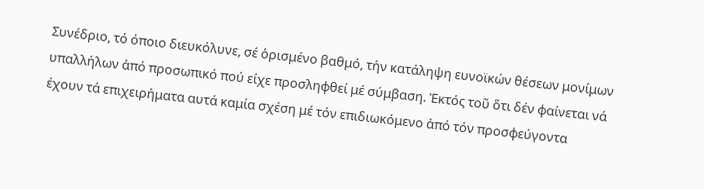Συνέδριο, τό όποιο διευκόλυνε, σέ ὁρισμένο βαθμό, τήν κατάληψη ευνοϊκών θέσεων μονίμων υπαλλήλων ἀπό προσωπικό πού είχε προσληφθεί μέ σύμβαση. Ἐκτός τοῦ ὅτι δέν φαίνεται νά έχουν τά επιχειρήματα αυτά καμία σχέση μέ τόν επιδιωκόμενο ἀπό τόν προσφεύγοντα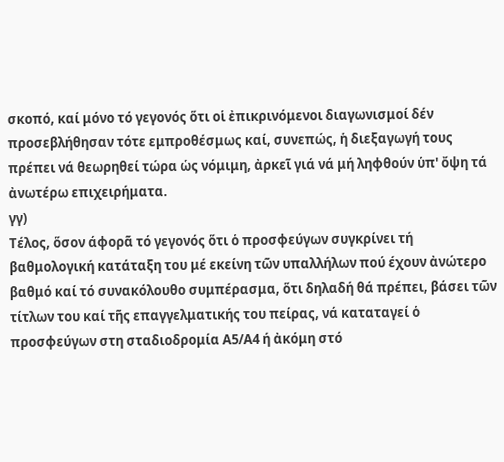σκοπό, καί μόνο τό γεγονός ὅτι οἱ ἐπικρινόμενοι διαγωνισμοί δέν προσεβλήθησαν τότε εμπροθέσμως καί, συνεπώς, ἡ διεξαγωγή τους πρέπει νά θεωρηθεί τώρα ὡς νόμιμη, ἀρκεῖ γιά νά μή ληφθούν ὑπ' ὄψη τά ἀνωτέρω επιχειρήματα.
γγ)
Τέλος, ὅσον άφορᾶ τό γεγονός ὅτι ὁ προσφεύγων συγκρίνει τή βαθμολογική κατάταξη του μέ εκείνη τῶν υπαλλήλων πού έχουν ἀνώτερο βαθμό καί τό συνακόλουθο συμπέρασμα, ὅτι δηλαδή θά πρέπει, βάσει τῶν τίτλων του καί τῆς επαγγελματικής του πείρας, νά καταταγεί ὁ προσφεύγων στη σταδιοδρομία Α5/Α4 ή ἀκόμη στό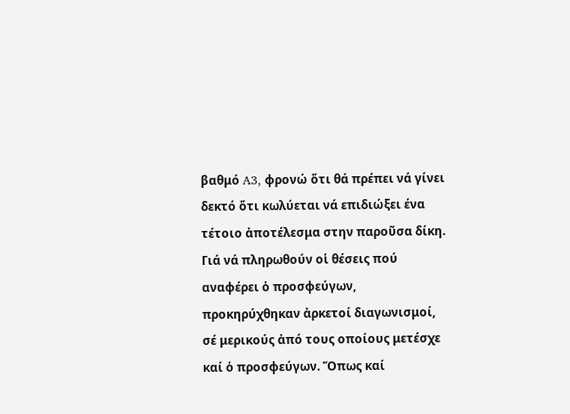βαθμό A3, φρονώ ὅτι θά πρέπει νά γίνει δεκτό ὅτι κωλύεται νά επιδιώξει ένα τέτοιο ἀποτέλεσμα στην παροῦσα δίκη.
Γιά νά πληρωθούν οἱ θέσεις πού αναφέρει ὁ προσφεύγων, προκηρύχθηκαν ἀρκετοί διαγωνισμοί, σέ μερικούς ἀπό τους οποίους μετέσχε καί ὁ προσφεύγων. Ὅπως καί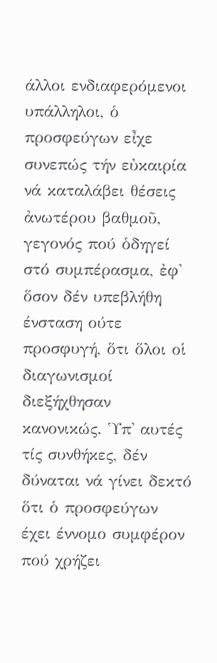άλλοι ενδιαφερόμενοι υπάλληλοι, ὁ προσφεύγων εἶχε συνεπώς τήν εὐκαιρία νά καταλάβει θέσεις ἀνωτέρου βαθμοῦ, γεγονός πού ὁδηγεί στό συμπέρασμα, ἐφ' ὅσον δέν υπεβλήθη ένσταση ούτε προσφυγή, ὅτι ὅλοι οἱ διαγωνισμοί διεξήχθησαν κανονικώς. Ὑπ' αυτές τίς συνθήκες, δέν δύναται νά γίνει δεκτό ὅτι ὁ προσφεύγων έχει έννομο συμφέρον πού χρήζει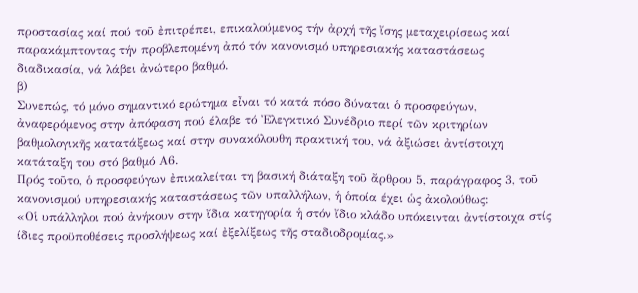προστασίας καί πού τοῦ ἐπιτρέπει, επικαλούμενος τήν ἀρχή τῆς ἴσης μεταχειρίσεως καί παρακάμπτοντας τήν προβλεπομένη ἀπό τόν κανονισμό υπηρεσιακής καταστάσεως διαδικασία, νά λάβει ἀνώτερο βαθμό.
β)
Συνεπώς, τό μόνο σημαντικό ερώτημα εἶναι τό κατά πόσο δύναται ὁ προσφεύγων, ἀναφερόμενος στην ἀπόφαση πού έλαβε τό Ἐλεγκτικό Συνέδριο περί τῶν κριτηρίων βαθμολογικῆς κατατάξεως καί στην συνακόλουθη πρακτική του, νά ἀξιώσει ἀντίστοιχη κατάταξη του στό βαθμό Α6.
Πρός τοῦτο, ὁ προσφεύγων ἐπικαλείται τη βασική διάταξη τοῦ ἄρθρου 5, παράγραφος 3, τοῦ κανονισμού υπηρεσιακής καταστάσεως τῶν υπαλλήλων, ἡ ὁποία έχει ὡς ἀκολούθως:
«Οἱ υπάλληλοι πού ἀνήκουν στην ἴδια κατηγορία ἡ στόν ἴδιο κλάδο υπόκεινται ἀντίστοιχα στίς ίδιες προϋποθέσεις προσλήψεως καί ἐξελίξεως τῆς σταδιοδρομίας.»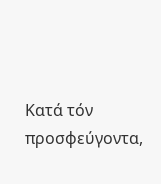Κατά τόν προσφεύγοντα,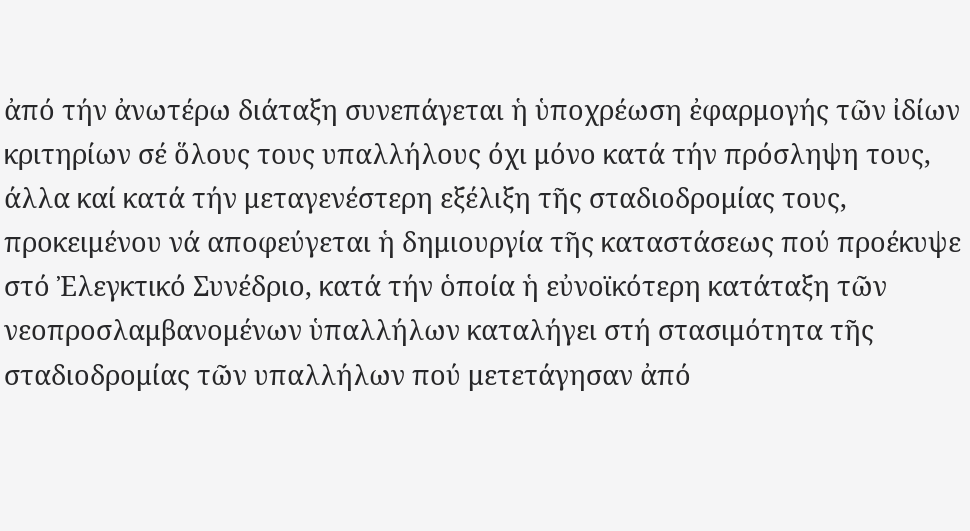ἀπό τήν ἀνωτέρω διάταξη συνεπάγεται ἡ ὑποχρέωση ἐφαρμογής τῶν ἰδίων κριτηρίων σέ ὅλους τους υπαλλήλους όχι μόνο κατά τήν πρόσληψη τους, άλλα καί κατά τήν μεταγενέστερη εξέλιξη τῆς σταδιοδρομίας τους, προκειμένου νά αποφεύγεται ἡ δημιουργία τῆς καταστάσεως πού προέκυψε στό Ἐλεγκτικό Συνέδριο, κατά τήν ὁποία ἡ εὐνοϊκότερη κατάταξη τῶν νεοπροσλαμβανομένων ὑπαλλήλων καταλήγει στή στασιμότητα τῆς σταδιοδρομίας τῶν υπαλλήλων πού μετετάγησαν ἀπό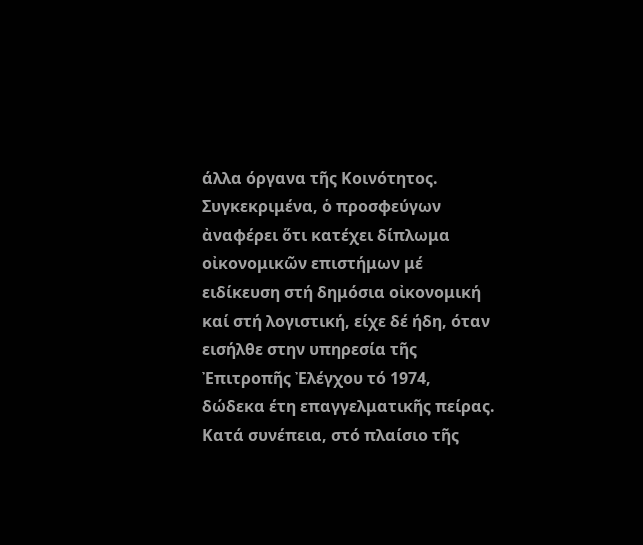άλλα όργανα τῆς Κοινότητος. Συγκεκριμένα, ὁ προσφεύγων ἀναφέρει ὅτι κατέχει δίπλωμα οἰκονομικῶν επιστήμων μέ ειδίκευση στή δημόσια οἰκονομική καί στή λογιστική, είχε δέ ήδη, όταν εισήλθε στην υπηρεσία τῆς Ἐπιτροπῆς Ἐλέγχου τό 1974, δώδεκα έτη επαγγελματικῆς πείρας. Κατά συνέπεια, στό πλαίσιο τῆς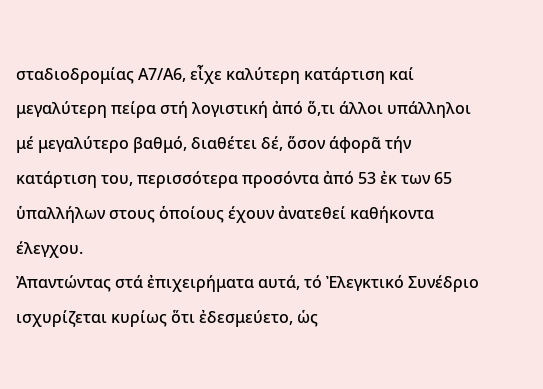σταδιοδρομίας Α7/Α6, εἶχε καλύτερη κατάρτιση καί μεγαλύτερη πείρα στή λογιστική ἀπό ὅ,τι άλλοι υπάλληλοι μέ μεγαλύτερο βαθμό, διαθέτει δέ, ὅσον άφορᾶ τήν κατάρτιση του, περισσότερα προσόντα ἀπό 53 ἐκ των 65 ὑπαλλήλων στους ὁποίους έχουν ἀνατεθεί καθήκοντα έλεγχου.
Ἀπαντώντας στά ἐπιχειρήματα αυτά, τό Ἐλεγκτικό Συνέδριο ισχυρίζεται κυρίως ὅτι ἐδεσμεύετο, ὡς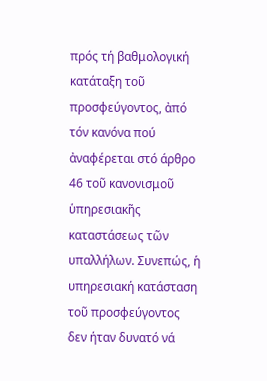πρός τή βαθμολογική κατάταξη τοῦ προσφεύγοντος, ἀπό τόν κανόνα πού ἀναφέρεται στό άρθρο 46 τοῦ κανονισμοῦ ὑπηρεσιακῆς καταστάσεως τῶν υπαλλήλων. Συνεπώς, ἡ υπηρεσιακή κατάσταση τοῦ προσφεύγοντος δεν ήταν δυνατό νά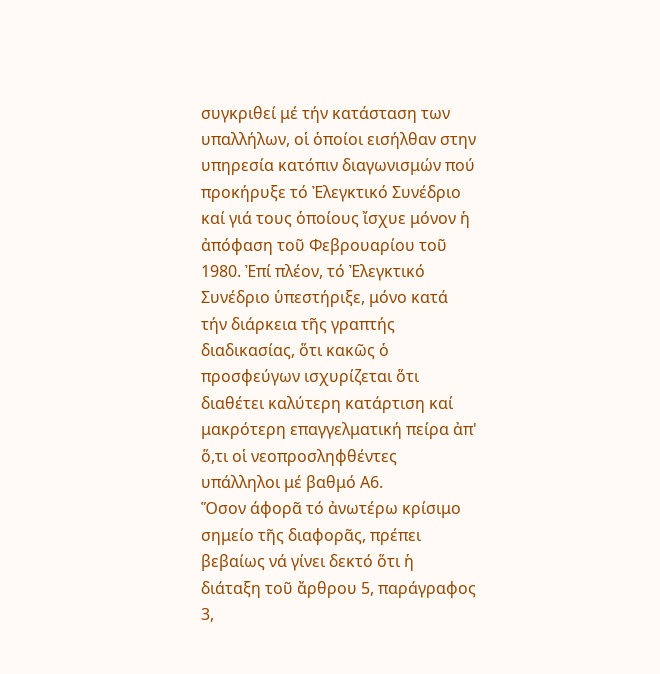συγκριθεί μέ τήν κατάσταση των υπαλλήλων, οἱ ὁποίοι εισήλθαν στην υπηρεσία κατόπιν διαγωνισμών πού προκήρυξε τό Ἐλεγκτικό Συνέδριο καί γιά τους ὁποίους ἴσχυε μόνον ἡ ἀπόφαση τοῦ Φεβρουαρίου τοῦ 1980. Ἐπί πλέον, τό Ἐλεγκτικό Συνέδριο ὑπεστήριξε, μόνο κατά τήν διάρκεια τῆς γραπτής διαδικασίας, ὅτι κακῶς ὁ προσφεύγων ισχυρίζεται ὅτι διαθέτει καλύτερη κατάρτιση καί μακρότερη επαγγελματική πείρα ἀπ' ὅ,τι οἱ νεοπροσληφθέντες υπάλληλοι μέ βαθμό Α6.
Ὅσον άφορᾶ τό ἀνωτέρω κρίσιμο σημείο τῆς διαφορᾶς, πρέπει βεβαίως νά γίνει δεκτό ὅτι ἡ διάταξη τοῦ ἄρθρου 5, παράγραφος 3,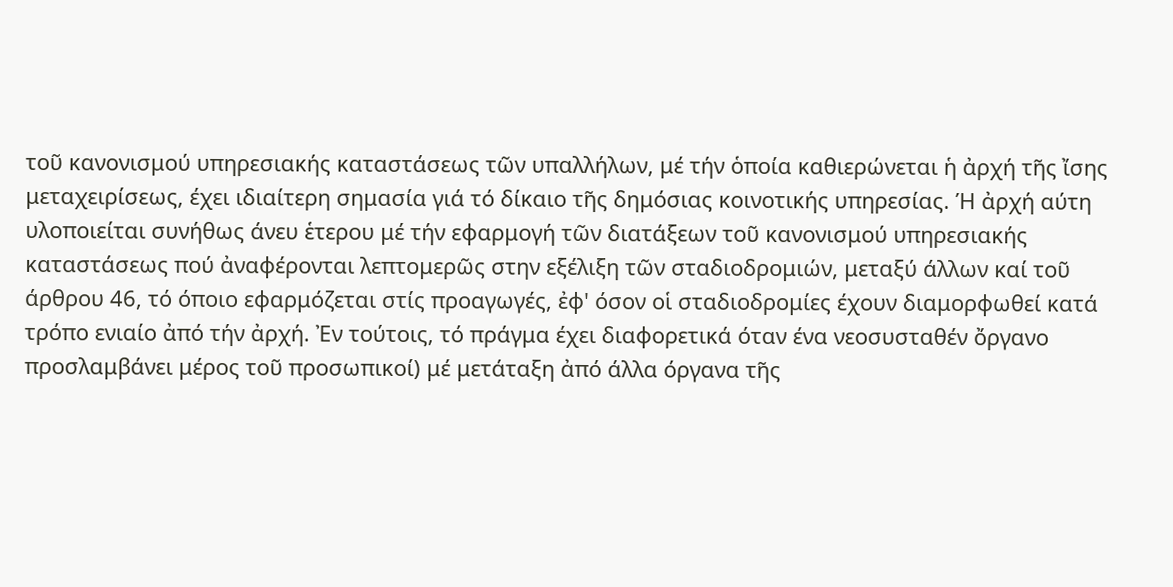τοῦ κανονισμού υπηρεσιακής καταστάσεως τῶν υπαλλήλων, μέ τήν ὁποία καθιερώνεται ἡ ἀρχή τῆς ἴσης μεταχειρίσεως, έχει ιδιαίτερη σημασία γιά τό δίκαιο τῆς δημόσιας κοινοτικής υπηρεσίας. Ή ἀρχή αύτη υλοποιείται συνήθως άνευ ἑτερου μέ τήν εφαρμογή τῶν διατάξεων τοῦ κανονισμού υπηρεσιακής καταστάσεως πού ἀναφέρονται λεπτομερῶς στην εξέλιξη τῶν σταδιοδρομιών, μεταξύ άλλων καί τοῦ άρθρου 46, τό όποιο εφαρμόζεται στίς προαγωγές, ἐφ' όσον οἱ σταδιοδρομίες έχουν διαμορφωθεί κατά τρόπο ενιαίο ἀπό τήν ἀρχή. Ἐν τούτοις, τό πράγμα έχει διαφορετικά όταν ένα νεοσυσταθέν ὄργανο προσλαμβάνει μέρος τοῦ προσωπικοί) μέ μετάταξη ἀπό άλλα όργανα τῆς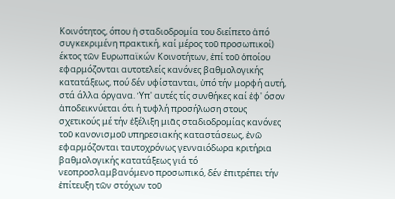Κοινότητος, όπου ἡ σταδιοδρομία του διείπετο ἀπό συγκεκριμένη πρακτική, καί μέρος τοῦ προσωπικοί) έκτος τῶν Ευρωπαϊκών Κοινοτήτων, ἐπί τοῦ ὁποίου εφαρμόζονται αυτοτελείς κανόνες βαθμολογικής κατατάξεως, πού δέν υφίστανται, ὑπό τήν μορφή αυτή, στά άλλα όργανα. Ὑπ' αυτές τίς συνθήκες καί ἐφ' όσον ἀποδεικνύεται ότι ή τυφλή προσήλωση στους σχετικούς μέ τήν ἐξέλιξη μιᾶς σταδιοδρομίας κανόνες τοῦ κανονισμοῦ υπηρεσιακής καταστάσεως, ἐνῶ εφαρμόζονται ταυτοχρόνως γενναιόδωρα κριτήρια βαθμολογικής κατατάξεως γιά τό νεοπροσλαμβανόμενο προσωπικό, δέν ἐπιτρέπει τήν ἐπίτευξη τῶν στόχων τοῦ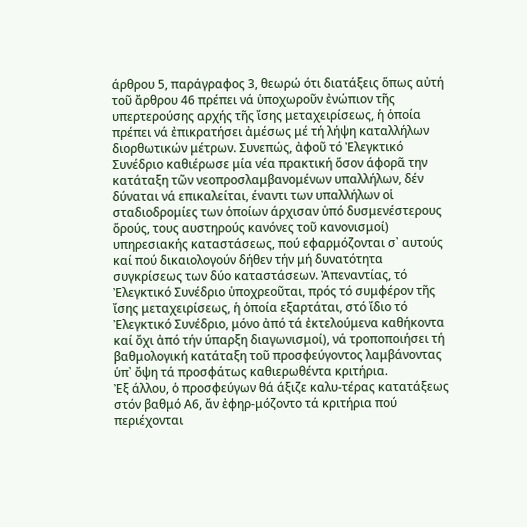άρθρου 5, παράγραφος 3, θεωρώ ότι διατάξεις ὅπως αὐτή τοῦ ἄρθρου 46 πρέπει νά ὑποχωροῦν ἐνώπιον τῆς υπερτερούσης αρχής τῆς ἴσης μεταχειρίσεως, ἡ ὁποία πρέπει νά ἐπικρατήσει ἀμέσως μέ τή λήψη καταλλήλων διορθωτικών μέτρων. Συνεπώς, ἀφοῦ τό Ἐλεγκτικό Συνέδριο καθιέρωσε μία νέα πρακτική ὅσον άφορᾶ την κατάταξη τῶν νεοπροσλαμβανομένων υπαλλήλων, δέν δύναται νά επικαλείται, έναντι των υπαλλήλων οἱ σταδιοδρομίες των ὁποίων άρχισαν ὑπό δυσμενέστερους ὅρούς, τους αυστηρούς κανόνες τοῦ κανονισμοί) υπηρεσιακής καταστάσεως, πού εφαρμόζονται σ᾽ αυτούς καί πού δικαιολογούν δήθεν τήν μή δυνατότητα συγκρίσεως των δύο καταστάσεων. Ἀπεναντίας, τό Ἐλεγκτικό Συνέδριο ὑποχρεοῦται, πρός τό συμφέρον τῆς ἴσης μεταχειρίσεως, ἡ ὁποία εξαρτάται, στό ἴδιο τό Ἐλεγκτικό Συνέδριο, μόνο ἀπό τά ἐκτελούμενα καθήκοντα καί ὄχι ἀπό τήν ύπαρξη διαγωνισμοί), νά τροποποιήσει τή βαθμολογική κατάταξη τοῦ προσφεύγοντος λαμβάνοντας ὑπ᾽ ὄψη τά προσφάτως καθιερωθέντα κριτήρια.
Ἐξ άλλου, ὁ προσφεύγων θά άξιζε καλυ-τέρας κατατάξεως στόν βαθμό Α6, ἄν ἐφηρ-μόζοντο τά κριτήρια πού περιέχονται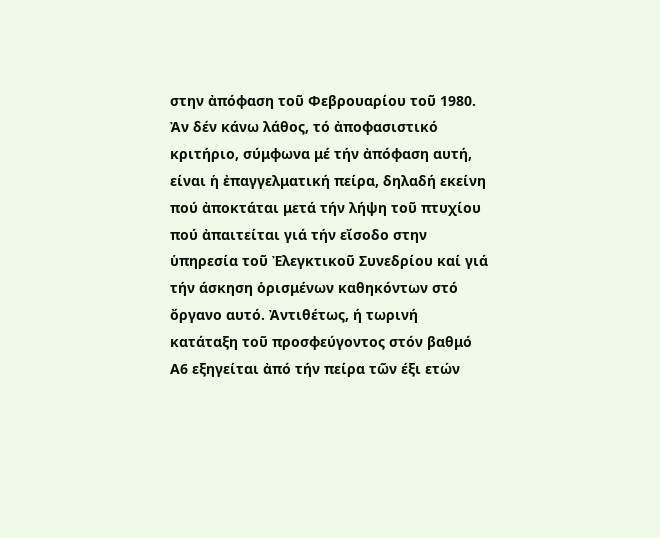στην ἀπόφαση τοῦ Φεβρουαρίου τοῦ 1980. Ἀν δέν κάνω λάθος, τό ἀποφασιστικό κριτήριο, σύμφωνα μέ τήν ἀπόφαση αυτή, είναι ἡ ἐπαγγελματική πείρα, δηλαδή εκείνη πού ἀποκτάται μετά τήν λήψη τοῦ πτυχίου πού ἀπαιτείται γιά τήν εἴσοδο στην ὑπηρεσία τοῦ Ἐλεγκτικοῦ Συνεδρίου καί γιά τήν άσκηση ὁρισμένων καθηκόντων στό ὄργανο αυτό. Ἀντιθέτως, ή τωρινή κατάταξη τοῦ προσφεύγοντος στόν βαθμό Α6 εξηγείται ἀπό τήν πείρα τῶν έξι ετών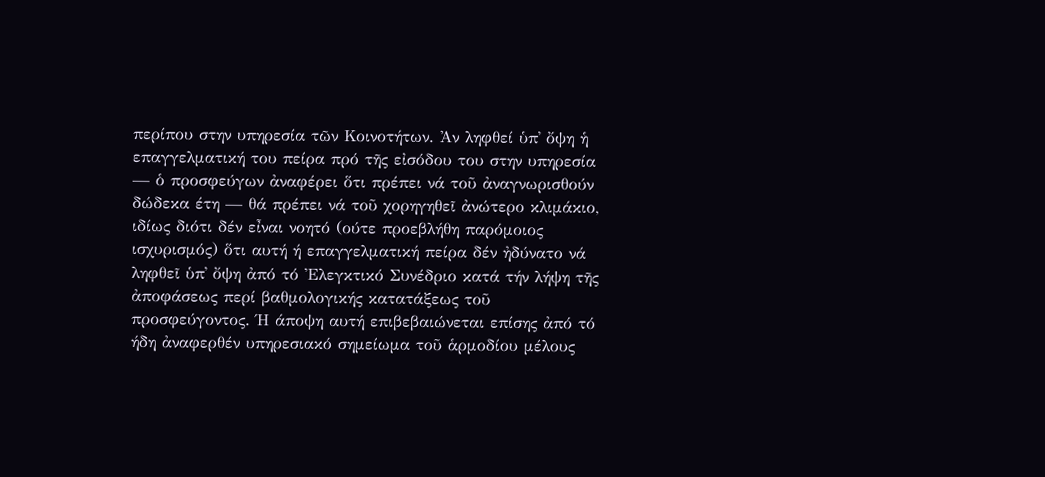περίπου στην υπηρεσία τῶν Κοινοτήτων. Ἀν ληφθεί ὑπ᾽ ὄψη ἡ επαγγελματική του πείρα πρό τῆς εἰσόδου του στην υπηρεσία — ὁ προσφεύγων ἀναφέρει ὅτι πρέπει νά τοῦ ἀναγνωρισθούν δώδεκα έτη — θά πρέπει νά τοῦ χορηγηθεῖ ἀνώτερο κλιμάκιο, ιδίως διότι δέν εἶναι νοητό (ούτε προεβλήθη παρόμοιος ισχυρισμός) ὅτι αυτή ή επαγγελματική πείρα δέν ἠδύνατο νά ληφθεῖ ὑπ᾽ ὄψη ἀπό τό Ἐλεγκτικό Συνέδριο κατά τήν λήψη τῆς ἀποφάσεως περί βαθμολογικής κατατάξεως τοῦ προσφεύγοντος. Ή άποψη αυτή επιβεβαιώνεται επίσης ἀπό τό ήδη ἀναφερθέν υπηρεσιακό σημείωμα τοῦ ἁρμοδίου μέλους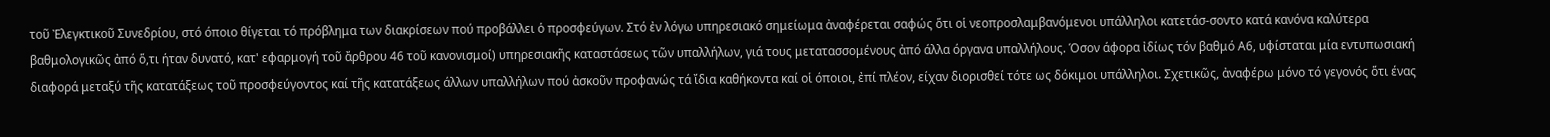τοῦ Ἐλεγκτικοῦ Συνεδρίου, στό όποιο θίγεται τό πρόβλημα των διακρίσεων πού προβάλλει ὁ προσφεύγων. Στό ἐν λόγω υπηρεσιακό σημείωμα ἀναφέρεται σαφώς ὅτι οἱ νεοπροσλαμβανόμενοι υπάλληλοι κατετάσ-σοντο κατά κανόνα καλύτερα βαθμολογικῶς ἀπό ὅ,τι ήταν δυνατό, κατ' εφαρμογή τοῦ ἄρθρου 46 τοῦ κανονισμοί) υπηρεσιακῆς καταστάσεως τῶν υπαλλήλων, γιά τους μετατασσομένους ἀπό άλλα όργανα υπαλλήλους. Όσον άφορα ἰδίως τόν βαθμό Α6, υφίσταται μία εντυπωσιακή διαφορά μεταξύ τῆς κατατάξεως τοῦ προσφεύγοντος καί τῆς κατατάξεως άλλων υπαλλήλων πού ἀσκοῦν προφανώς τά ἴδια καθήκοντα καί οἱ όποιοι, ἐπί πλέον, είχαν διορισθεί τότε ως δόκιμοι υπάλληλοι. Σχετικῶς, ἀναφέρω μόνο τό γεγονός ὅτι ένας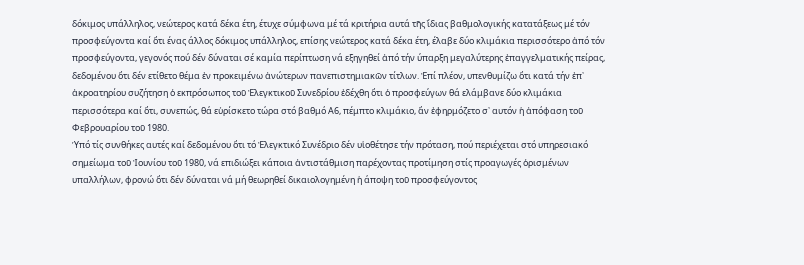δόκιμος υπάλληλος, νεώτερος κατά δέκα έτη, έτυχε σύμφωνα μέ τά κριτήρια αυτά τῆς ἴδιας βαθμολογικής κατατάξεως μέ τόν προσφεύγοντα καί ὅτι ένας άλλος δόκιμος υπάλληλος, επίσης νεώτερος κατά δέκα έτη, έλαβε δύο κλιμάκια περισσότερο ἀπό τόν προσφεύγοντα, γεγονός πού δέν δύναται σέ καμία περίπτωση νά εξηγηθεί ἀπό τήν ύπαρξη μεγαλύτερης ἐπαγγελματικής πείρας, δεδομένου ὅτι δέν ετίθετο θέμα ἐν προκειμένω ἀνώτερων πανεπιστημιακῶν τίτλων. Ἐπί πλέον, υπενθυμίζω ὅτι κατά τήν ἐπ᾽ ἀκροατηρίου συζήτηση ὁ εκπρόσωπος τοῦ Ἐλεγκτικοῦ Συνεδρίου ἐδέχθη ὅτι ὁ προσφεύγων θά ελάμβανε δύο κλιμάκια περισσότερα καί ὅτι, συνεπώς, θά εὑρίσκετο τώρα στό βαθμό Α6, πέμπτο κλιμάκιο, ἄν ἐφηρμόζετο σ᾽ αυτόν ἡ ἀπόφαση τοῦ Φεβρουαρίου τοῦ 1980.
Ὑπό τίς συνθήκες αυτές καί δεδομένου ὅτι τό Ἐλεγκτικό Συνέδριο δέν υἱοθέτησε τήν πρόταση, πού περιέχεται στό υπηρεσιακό σημείωμα τοῦ Ἰουνίου τοῦ 1980, νά επιδιώξει κάποια ἀντιστάθμιση παρέχοντας προτίμηση στίς προαγωγές ὁρισμένων υπαλλήλων, φρονώ ὅτι δέν δύναται νά μή θεωρηθεί δικαιολογημένη ἡ άποψη τοῦ προσφεύγοντος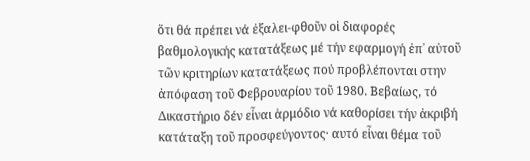ὅτι θά πρέπει νά ἐξαλει-φθοῦν οἱ διαφορές βαθμολογικής κατατάξεως μέ τήν εφαρμογή ἐπ᾽ αὐτοῦ τῶν κριτηρίων κατατάξεως πού προβλέπονται στην ἀπόφαση τοῦ Φεβρουαρίου τοῦ 1980. Βεβαίως, τό Δικαστήριο δέν εἶναι ἁρμόδιο νά καθορίσει τήν ἀκριβή κατάταξη τοῦ προσφεύγοντος· αυτό εἶναι θέμα τοῦ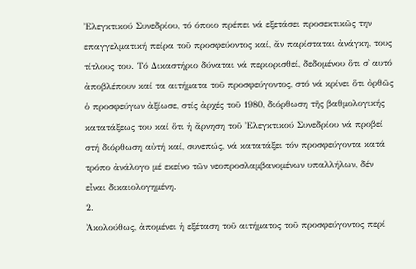Ἐλεγκτικού Συνεδρίου, τό όποιο πρέπει νά εξετάσει προσεκτικῶς την επαγγελματική πείρα τοῦ προσφεύοντος καί, ἄν παρίσταται ἀνάγκη, τους τίτλους του. Τό Δικαστήριο δύναται νά περιορισθεί, δεδομένου ὅτι σ᾽ αυτό ἀποβλέπουν καί τα αιτήματα τοῦ προσφεύγοντος, στό νά κρίνει ὅτι ὀρθῶς ὁ προσφεύγων ἀξίωσε, στίς ἀρχές τοῦ 1980, διόρθωση τῆς βαθμολογικής κατατάξεως του καί ὅτι ἡ ἄρνηση τοῦ Ἐλεγκτικού Συνεδρίου νά προβεί στή διόρθωση αὐτή καί, συνεπώς, νά κατατάξει τόν προσφεύγοντα κατά τρόπο ἀνάλογο μέ εκείνο τῶν νεοπροσλαμβανομένων υπαλλήλων, δέν εἶναι δικαιολογημένη.
2.
Ἀκολούθως, ἀπομένει ἡ εξέταση τοῦ αιτήματος τοῦ προσφεύγοντος περί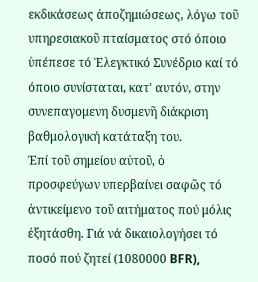εκδικάσεως ἀποζημιώσεως, λόγω τοῦ υπηρεσιακοῦ πταίσματος στό όποιο ὑπέπεσε τό Ἐλεγκτικό Συνέδριο καί τό όποιο συνίσταται, κατ' αυτόν, στην συνεπαγομενη δυσμενῆ διάκριση βαθμολογική κατάταξη του.
Ἐπί τοῦ σημείου αὐτοῦ, ὁ προσφεύγων υπερβαίνει σαφῶς τό ἀντικείμενο τοῦ αιτήματος πού μόλις ἐξητάσθη. Γιά νά δικαιολογήσει τό ποσό πού ζητεί (1080000 BFR),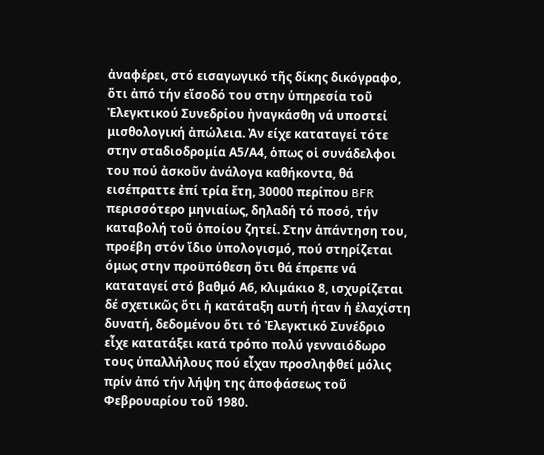ἀναφέρει, στό εισαγωγικό τῆς δίκης δικόγραφο, ὅτι ἀπό τήν εἴσοδό του στην ὑπηρεσία τοῦ Ἐλεγκτικού Συνεδρίου ἠναγκάσθη νά υποστεί μισθολογική ἀπώλεια. Ἀν είχε καταταγεί τότε στην σταδιοδρομία Α5/Α4, ὁπως οἱ συνάδελφοι του πού ἀσκοῦν ἀνάλογα καθήκοντα, θά εισέπραττε ἐπί τρία ἔτη, 30000 περίπου BFR περισσότερο μηνιαίως, δηλαδή τό ποσό, τήν καταβολή τοῦ ὁποίου ζητεί. Στην ἀπάντηση του, προέβη στόν ἴδιο ὑπολογισμό, πού στηρίζεται όμως στην προϋπόθεση ὅτι θά έπρεπε νά καταταγεί στό βαθμό Α6, κλιμάκιο 8, ισχυρίζεται δέ σχετικῶς ὅτι ἡ κατάταξη αυτή ήταν ἡ ἐλαχίστη δυνατή, δεδομένου ὅτι τό Ἐλεγκτικό Συνέδριο εἶχε κατατάξει κατά τρόπο πολύ γενναιόδωρο τους ὑπαλλήλους πού εἶχαν προσληφθεί μόλις πρίν ἀπό τήν λήψη της ἀποφάσεως τοῦ Φεβρουαρίου τοῦ 1980.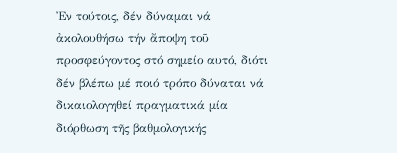Ἐν τούτοις, δέν δύναμαι νά ἀκολουθήσω τήν ἄποψη τοῦ προσφεύγοντος στό σημείο αυτό, διότι δέν βλέπω μέ ποιό τρόπο δύναται νά δικαιολογηθεί πραγματικά μία διόρθωση τῆς βαθμολογικής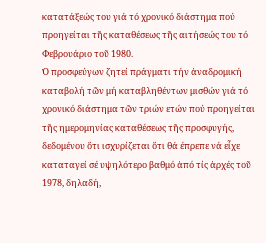κατατάξεώς του γιά τό χρονικό διάστημα πού προηγείται τῆς καταθέσεως τῆς αιτήσεώς του τό Φεβρουάριο τοῦ 1980.
Ὁ προσφεύγων ζητεί πράγματι τήν ἀναδρομική καταβολή τῶν μή καταβληθέντων μισθών γιά τό χρονικό διάστημα τῶν τριών ετών πού προηγείται τῆς ημερομηνίας καταθέσεως τῆς προσφυγής, δεδομένου ὅτι ισχυρίζεται ὅτι θά έπρεπε νά εἶχε καταταγεί σέ υψηλότερο βαθμό ἀπό τίς ἀρχές τοῦ 1978, δηλαδή,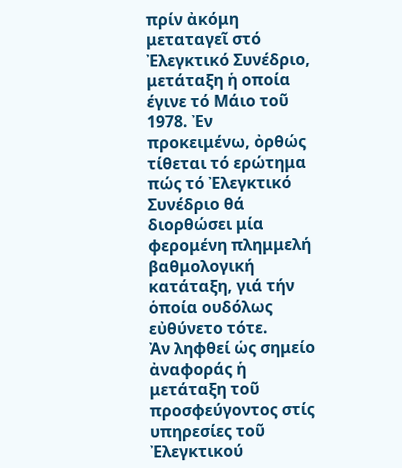πρίν ἀκόμη μεταταγεῖ στό Ἐλεγκτικό Συνέδριο, μετάταξη ἡ οποία έγινε τό Μάιο τοῦ 1978. Ἐν προκειμένω, ὀρθώς τίθεται τό ερώτημα πώς τό Ἐλεγκτικό Συνέδριο θά διορθώσει μία φερομένη πλημμελή βαθμολογική κατάταξη, γιά τήν ὁποία ουδόλως εὐθύνετο τότε.
Ἀν ληφθεί ὡς σημείο ἀναφοράς ἡ μετάταξη τοῦ προσφεύγοντος στίς υπηρεσίες τοῦ Ἐλεγκτικού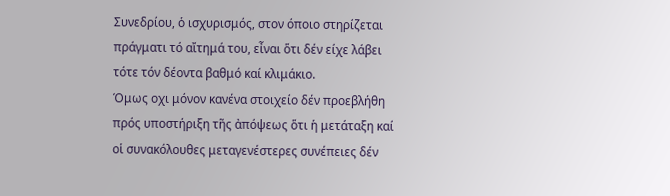Συνεδρίου, ὁ ισχυρισμός, στον όποιο στηρίζεται πράγματι τό αἴτημά του, εἶναι ὅτι δέν είχε λάβει τότε τόν δέοντα βαθμό καί κλιμάκιο.
Όμως οχι μόνον κανένα στοιχείο δέν προεβλήθη πρός υποστήριξη τῆς ἀπόψεως ὅτι ἡ μετάταξη καί οἱ συνακόλουθες μεταγενέστερες συνέπειες δέν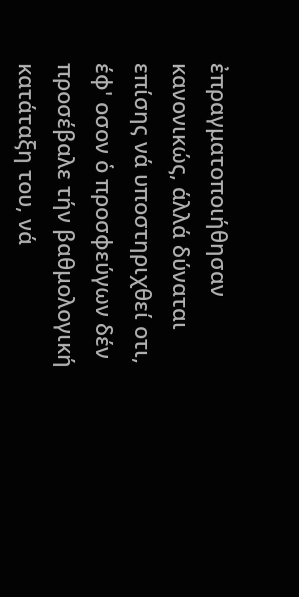ἐπραγματοποιήθησαν κανονικώς, άλλά δύναται επίσης νά υποστηριχθεί οτι, έφ' οσον ὁ προσφεύγων δέν προσέβαλε τήν βαθμολογική κατάταξη του, νά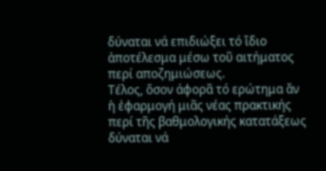δύναται νά επιδιώξει τό ἴδιο ἀποτέλεσμα μέσω τοῦ αιτήματος περί αποζημιώσεως.
Τέλος, ὅσον άφορᾶ τό ερώτημα ἄν ἡ ἐφαρμογή μιᾶς νέας πρακτικής περί τῆς βαθμολογικής κατατάξεως δύναται νά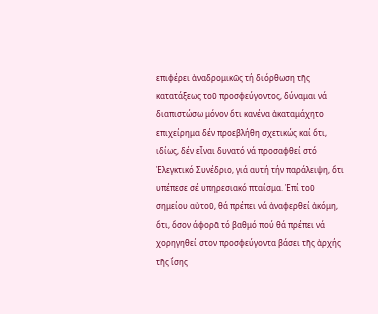επιφέρει ἀναδρομικῶς τή διόρθωση τῆς κατατάξεως τοῦ προσφεύγοντος, δύναμαι νά διαπιστώσω μόνον ὅτι κανένα ἀκαταμάχητο επιχείρημα δέν προεβλήθη σχετικώς καί ὅτι, ιδίως, δέν εἶναι δυνατό νά προσαφθεί στό Ἐλεγκτικό Συνέδριο, γιά αυτή τήν παράλειψη, ὅτι υπέπεσε σέ υπηρεσιακό πταίσμα. Ἐπί τοῦ σημείου αὐτοῦ, θά πρέπει νά ἀναφερθεί ἀκόμη, ὅτι, ὅσον άφορᾶ τό βαθμό πού θά πρέπει νά χορηγηθεί στον προσφεύγοντα βάσει τῆς ἀρχής τῆς ἴσης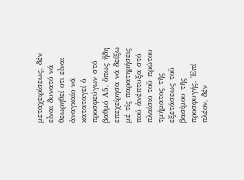μεταχειρίσεως, δέν εἶναι δυνατό νά θεωρηθεί οτι εἶναι ἀναγκαίο νά καταταγεί ὁ προσφεύγων στό βαθμό Α5, ὅπως ἤδη επεχείρησα νά δείξω μέ τίς παρατηρήσεις πού ἀνέπτυξα στό πλαίσιο τοῦ πρώτου τμήματος τῆς εξετάσεως τοῦ βασίμου τῆς προσφυγής. Ἐπί πλέον, δέν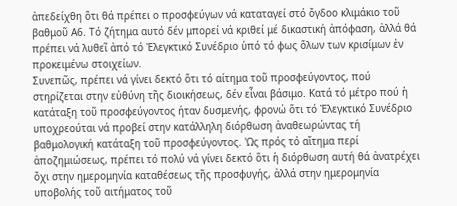ἀπεδείχθη ὅτι θά πρέπει ο προσφεύγων νά καταταγεί στό ὄγδοο κλιμάκιο τοῦ βαθμοῦ Α6. Τό ζήτημα αυτό δέν μπορεί νά κριθεί μέ δικαστική ἀπόφαση, ἀλλά θά πρέπει νά λυθεῖ ἀπό τό Ἐλεγκτικό Συνέδριο ὑπό τό φως ὅλων των κρισίμων ἐν προκειμένω στοιχείων.
Συνεπῶς, πρέπει νά γίνει δεκτό ὅτι τό αίτημα τοῦ προσφεύγοντος, πού στηρίζεται στην εὐθύνη τῆς διοικήσεως, δέν εἶναι βάσιμο. Κατά τό μέτρο πού ἡ κατάταξη τοῦ προσφεύγοντος ήταν δυσμενής, φρονώ ὅτι τό Ἐλεγκτικό Συνέδριο υποχρεούται νά προβεί στην κατάλληλη διόρθωση ἀναθεωρώντας τή βαθμολογική κατάταξη τοῦ προσφεύγοντος. 'Ως πρός τό αἴτημα περί ἀποζημιώσεως, πρέπει τό πολύ νά γίνει δεκτό ὅτι ἡ διόρθωση αυτή θά ἀνατρέχει ὄχι στην ημερομηνία καταθέσεως τῆς προσφυγής, ἀλλά στην ημερομηνία υποβολής τοῦ αιτήματος τοῦ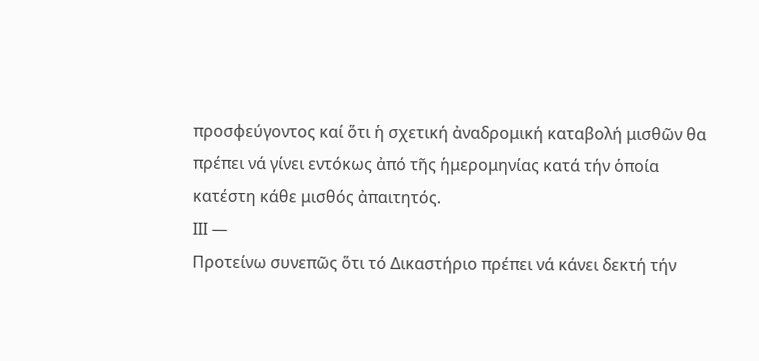προσφεύγοντος καί ὅτι ἡ σχετική ἀναδρομική καταβολή μισθῶν θα πρέπει νά γίνει εντόκως ἀπό τῆς ἡμερομηνίας κατά τήν ὁποία κατέστη κάθε μισθός ἀπαιτητός.
ΙΙΙ —
Προτείνω συνεπῶς ὅτι τό Δικαστήριο πρέπει νά κάνει δεκτή τήν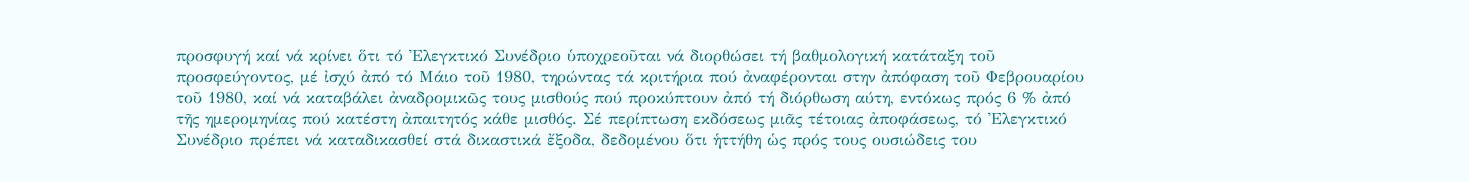προσφυγή καί νά κρίνει ὅτι τό Ἐλεγκτικό Συνέδριο ὑποχρεοῦται νά διορθώσει τή βαθμολογική κατάταξη τοῦ προσφεύγοντος, μέ ἰσχύ ἀπό τό Μάιο τοῦ 1980, τηρώντας τά κριτήρια πού ἀναφέρονται στην ἀπόφαση τοῦ Φεβρουαρίου τοῦ 1980, καί νά καταβάλει ἀναδρομικῶς τους μισθούς πού προκύπτουν ἀπό τή διόρθωση αύτη, εντόκως πρός 6 % ἀπό τῆς ημερομηνίας πού κατέστη ἀπαιτητός κάθε μισθός. Σέ περίπτωση εκδόσεως μιᾶς τέτοιας ἀποφάσεως, τό Ἐλεγκτικό Συνέδριο πρέπει νά καταδικασθεί στά δικαστικά ἔξοδα, δεδομένου ὅτι ἡττήθη ὡς πρός τους ουσιώδεις του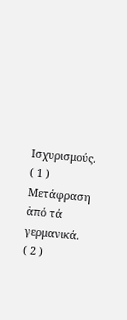Ισχυρισμούς.
( 1 ) Μετάφραση ἀπό τά γερμανικά.
( 2 )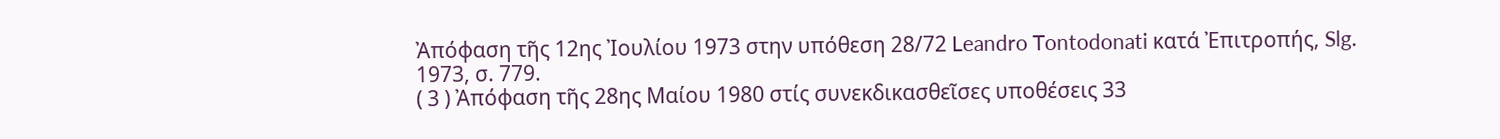Ἀπόφαση τῆς 12ης Ἰουλίου 1973 στην υπόθεση 28/72 Leandro Tontodonati κατά Ἐπιτροπής, Slg. 1973, σ. 779.
( 3 ) Ἀπόφαση τῆς 28ης Μαίου 1980 στίς συνεκδικασθεῖσες υποθέσεις 33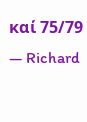καί 75/79 — Richard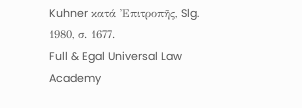Kuhner κατά Ἐπιτροπῆς, Slg. 1980, σ. 1677.
Full & Egal Universal Law Academy